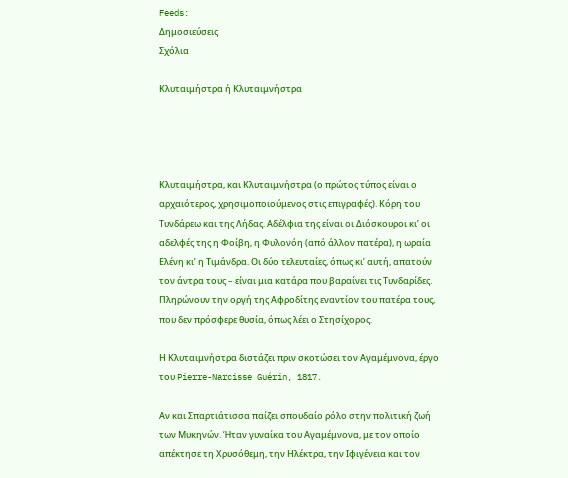Feeds:
Δημοσιεύσεις
Σχόλια

Κλυταιμήστρα ή Κλυταιμνήστρα




Κλυταιμήστρα, και Κλυταιμνήστρα (ο πρώτος τύπος είναι ο αρχαιότερος, χρησιμοποιούμενος στις επιγραφές). Κόρη του Τυνδάρεω και της Λήδας. Αδέλφια της είναι οι Διόσκουροι κι’ οι αδελφές της η Φοίβη, η Φυλονόη (από άλλον πατέρα), η ωραία Ελένη κι’ η Τιμάνδρα. Οι δύο τελευταίες, όπως κι’ αυτή, απατούν τον άντρα τους – είναι μια κατάρα που βαραίνει τις Τυνδαρίδες. Πληρώνουν την οργή της Αφροδίτης εναντίον του πατέρα τους, που δεν πρόσφερε θυσία, όπως λέει ο Στησίχορος.

Η Κλυταιμνήστρα διστάζει πριν σκοτώσει τον Αγαμέμνονα, έργο του Pierre-Narcisse Guérin, 1817.

Αν και Σπαρτιάτισσα παίζει σπουδαίο ρόλο στην πολιτική ζωή των Μυκηνών. Ήταν γυναίκα του Αγαμέμνονα, με τον οποίο απέκτησε τη Χρυσόθεμη, την Ηλέκτρα, την Ιφιγένεια και τον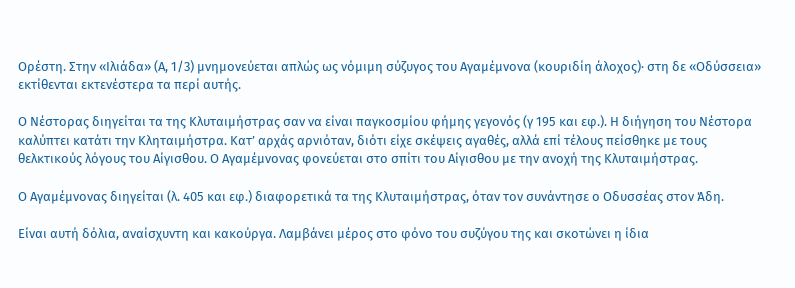Ορέστη. Στην «Ιλιάδα» (Α, 1/3) μνημονεύεται απλώς ως νόμιμη σύζυγος του Αγαμέμνονα (κουριδίη άλοχος)· στη δε «Οδύσσεια» εκτίθενται εκτενέστερα τα περί αυτής.

Ο Νέστορας διηγείται τα της Κλυταιμήστρας σαν να είναι παγκοσμίου φήμης γεγονός (γ 195 και εφ.). Η διήγηση του Νέστορα καλύπτει κατάτι την Κληταιμήστρα. Κατ’ αρχάς αρνιόταν, διότι είχε σκέψεις αγαθές, αλλά επί τέλους πείσθηκε με τους θελκτικούς λόγους του Αίγισθου. Ο Αγαμέμνονας φονεύεται στο σπίτι του Αίγισθου με την ανοχή της Κλυταιμήστρας.

Ο Αγαμέμνονας διηγείται (λ. 405 και εφ.) διαφορετικά τα της Κλυταιμήστρας, όταν τον συνάντησε ο Οδυσσέας στον Άδη.

Είναι αυτή δόλια, αναίσχυντη και κακούργα. Λαμβάνει μέρος στο φόνο του συζύγου της και σκοτώνει η ίδια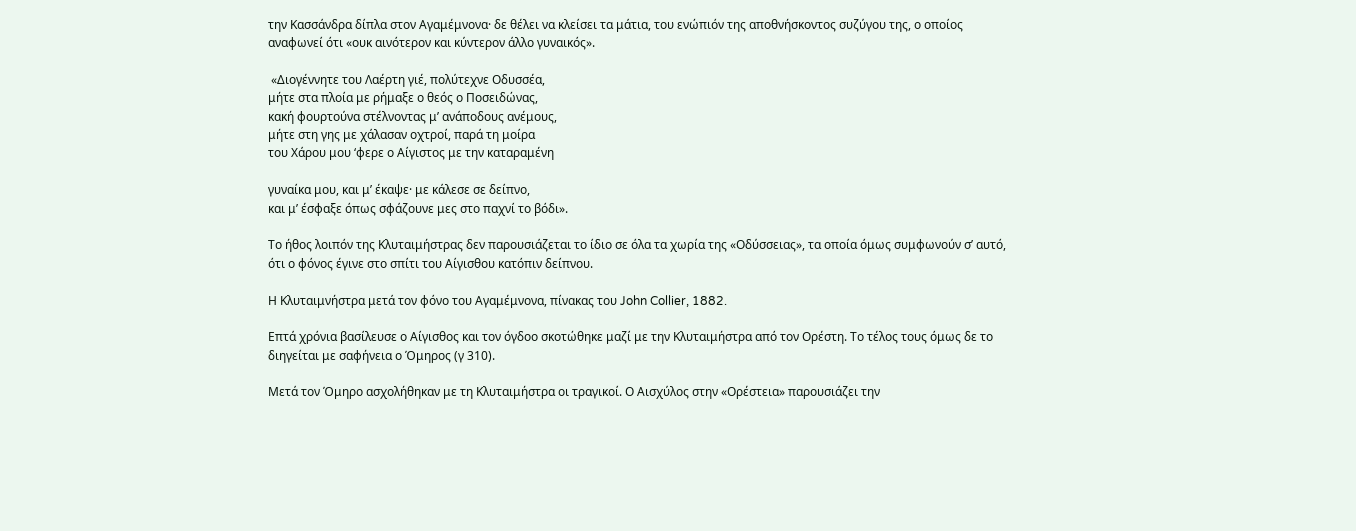την Κασσάνδρα δίπλα στον Αγαμέμνονα· δε θέλει να κλείσει τα μάτια, του ενώπιόν της αποθνήσκοντος συζύγου της, ο οποίος αναφωνεί ότι «ουκ αινότερον και κύντερον άλλο γυναικός».

 «Διογέννητε του Λαέρτη γιέ, πολύτεχνε Οδυσσέα,
μήτε στα πλοία με ρήμαξε ο θεός ο Ποσειδώνας,
κακή φουρτούνα στέλνοντας μ’ ανάποδους ανέμους,
μήτε στη γης με χάλασαν οχτροί, παρά τη μοίρα
του Χάρου μου ‘φερε ο Αίγιστος με την καταραμένη

γυναίκα μου, και μ’ έκαψε· με κάλεσε σε δείπνο,
και μ’ έσφαξε όπως σφάζουνε μες στο παχνί το βόδι».

Το ήθος λοιπόν της Κλυταιμήστρας δεν παρουσιάζεται το ίδιο σε όλα τα χωρία της «Οδύσσειας», τα οποία όμως συμφωνούν σ’ αυτό, ότι ο φόνος έγινε στο σπίτι του Αίγισθου κατόπιν δείπνου.

Η Κλυταιμνήστρα μετά τον φόνο του Αγαμέμνονα, πίνακας του John Collier, 1882.

Επτά χρόνια βασίλευσε ο Αίγισθος και τον όγδοο σκοτώθηκε μαζί με την Κλυταιμήστρα από τον Ορέστη. Το τέλος τους όμως δε το διηγείται με σαφήνεια ο Όμηρος (γ 310).

Μετά τον Όμηρο ασχολήθηκαν με τη Κλυταιμήστρα οι τραγικοί. Ο Αισχύλος στην «Ορέστεια» παρουσιάζει την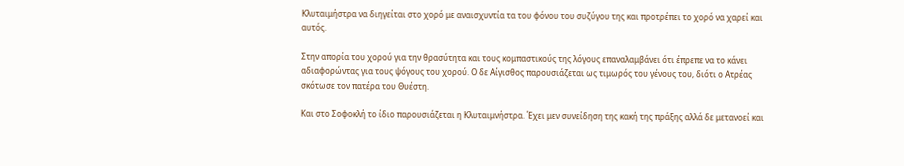Κλυταιμήστρα να διηγείται στο χορό με αναισχυντία τα του φόνου του συζύγου της και προτρέπει το χορό να χαρεί και αυτός.

Στην απορία του χορού για την θρασύτητα και τους κομπαστικούς της λόγους επαναλαμβάνει ότι έπρεπε να το κάνει αδιαφορώντας για τους ψόγους του χορού. Ο δε Αίγισθος παρουσιάζεται ως τιμωρός του γένους του, διότι ο Ατρέας σκότωσε τον πατέρα του Θυέστη.

Και στο Σοφοκλή το ίδιο παρουσιάζεται η Κλυταιμνήστρα. Έχει μεν συνείδηση της κακή της πράξης αλλά δε μετανοεί και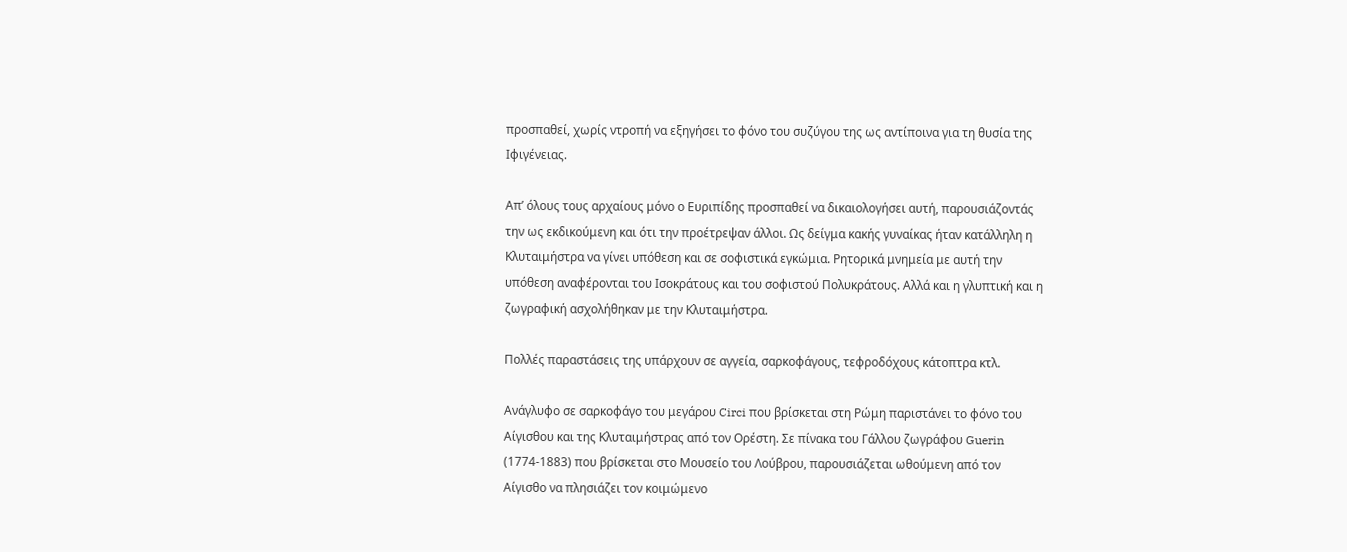προσπαθεί, χωρίς ντροπή να εξηγήσει το φόνο του συζύγου της ως αντίποινα για τη θυσία της Ιφιγένειας.

Απ’ όλους τους αρχαίους μόνο ο Ευριπίδης προσπαθεί να δικαιολογήσει αυτή, παρουσιάζοντάς την ως εκδικούμενη και ότι την προέτρεψαν άλλοι. Ως δείγμα κακής γυναίκας ήταν κατάλληλη η Κλυταιμήστρα να γίνει υπόθεση και σε σοφιστικά εγκώμια. Ρητορικά μνημεία με αυτή την υπόθεση αναφέρονται του Ισοκράτους και του σοφιστού Πολυκράτους. Αλλά και η γλυπτική και η ζωγραφική ασχολήθηκαν με την Κλυταιμήστρα.

Πολλές παραστάσεις της υπάρχουν σε αγγεία, σαρκοφάγους, τεφροδόχους κάτοπτρα κτλ.

Ανάγλυφο σε σαρκοφάγο του μεγάρου Circi που βρίσκεται στη Ρώμη παριστάνει το φόνο του Αίγισθου και της Κλυταιμήστρας από τον Ορέστη. Σε πίνακα του Γάλλου ζωγράφου Guerin (1774-1883) που βρίσκεται στο Μουσείο του Λούβρου, παρουσιάζεται ωθούμενη από τον Αίγισθο να πλησιάζει τον κοιμώμενο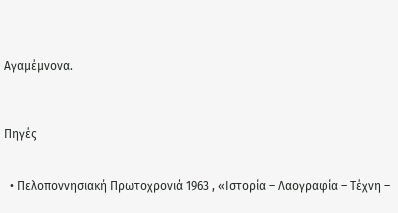Αγαμέμνονα.



Πηγές


  • Πελοποννησιακή Πρωτοχρονιά 1963 , «Ιστορία – Λαογραφία – Τέχνη –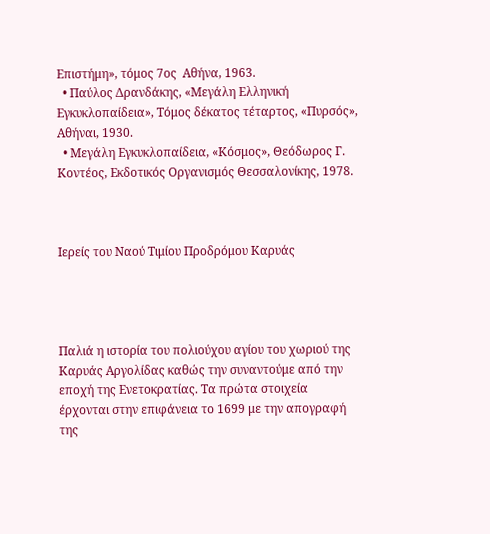Επιστήμη», τόμος 7ος  Αθήνα, 1963.
  • Παύλος Δρανδάκης, «Μεγάλη Ελληνική Εγκυκλοπαίδεια», Τόμος δέκατος τέταρτος, «Πυρσός», Αθήναι, 1930.
  • Μεγάλη Εγκυκλοπαίδεια, «Κόσμος», Θεόδωρος Γ. Κοντέος, Εκδοτικός Οργανισμός Θεσσαλονίκης, 1978.



Ιερείς του Ναού Τιμίου Προδρόμου Καρυάς




Παλιά η ιστορία του πολιούχου αγίου του χωριού της Καρυάς Αργολίδας καθώς την συναντούμε από την εποχή της Ενετοκρατίας. Τα πρώτα στοιχεία έρχονται στην επιφάνεια το 1699 με την απογραφή της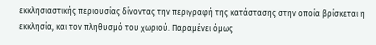εκκλησιαστικής περιουσίας δίνοντας την περιγραφή της κατάστασης στην οποία βρίσκεται η εκκλησία, και τον πληθυσμό του χωριού. Παραμένει όμως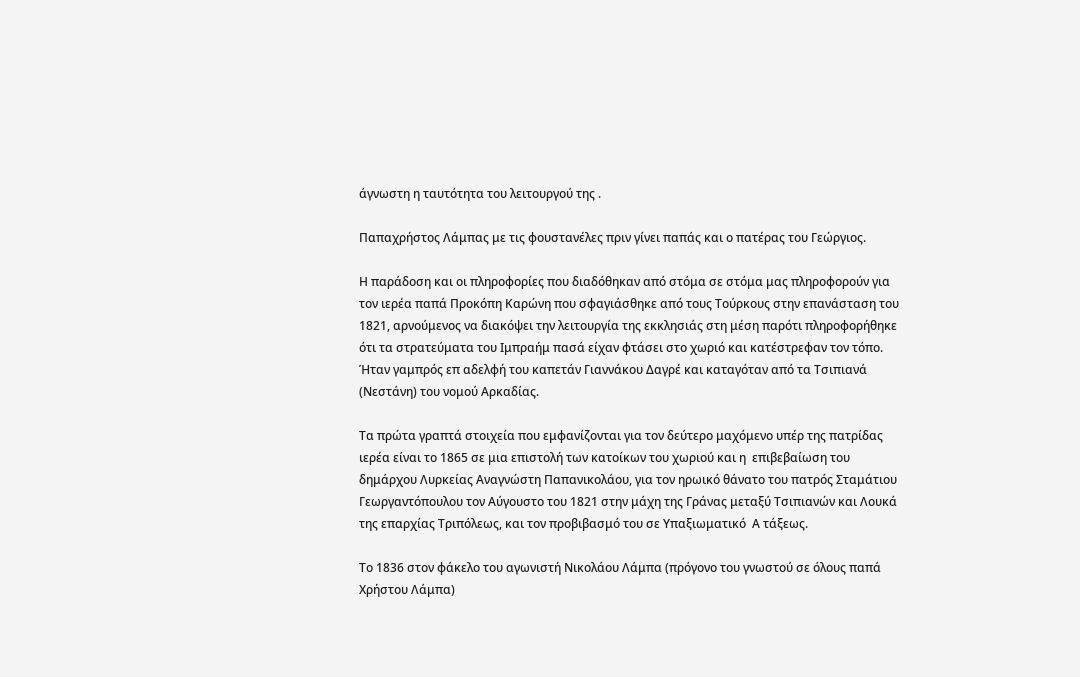άγνωστη η ταυτότητα του λειτουργού της .

Παπαχρήστος Λάμπας με τις φουστανέλες πριν γίνει παπάς και ο πατέρας του Γεώργιος.

Η παράδοση και οι πληροφορίες που διαδόθηκαν από στόμα σε στόμα μας πληροφορούν για τον ιερέα παπά Προκόπη Καρώνη που σφαγιάσθηκε από τους Τούρκους στην επανάσταση του 1821, αρνούμενος να διακόψει την λειτουργία της εκκλησιάς στη μέση παρότι πληροφορήθηκε ότι τα στρατεύματα του Ιμπραήμ πασά είχαν φτάσει στο χωριό και κατέστρεφαν τον τόπο. Ήταν γαμπρός επ αδελφή του καπετάν Γιαννάκου Δαγρέ και καταγόταν από τα Τσιπιανά (Νεστάνη) του νομού Αρκαδίας.

Τα πρώτα γραπτά στοιχεία που εμφανίζονται για τον δεύτερο μαχόμενο υπέρ της πατρίδας ιερέα είναι το 1865 σε μια επιστολή των κατοίκων του χωριού και η  επιβεβαίωση του δημάρχου Λυρκείας Αναγνώστη Παπανικολάου, για τον ηρωικό θάνατο του πατρός Σταμάτιου Γεωργαντόπουλου τον Αύγουστο του 1821 στην μάχη της Γράνας μεταξύ Τσιπιανών και Λουκά της επαρχίας Τριπόλεως, και τον προβιβασμό του σε Υπαξιωματικό  Α τάξεως.

Το 1836 στον φάκελο του αγωνιστή Νικολάου Λάμπα (πρόγονο του γνωστού σε όλους παπά Χρήστου Λάμπα)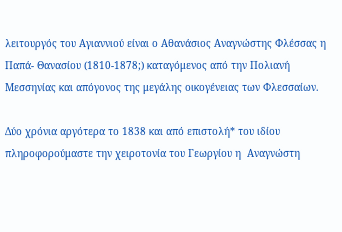λειτουργός του Αγιαννιού είναι ο Αθανάσιος Αναγνώστης Φλέσσας η Παπά- Θανασίου (1810-1878;) καταγόμενος από την Πολιανή Μεσσηνίας και απόγονος της μεγάλης οικογένειας των Φλεσσαίων.

Δύο χρόνια αργότερα το 1838 και από επιστολή* του ιδίου πληροφορούμαστε την χειροτονία του Γεωργίου η  Αναγνώστη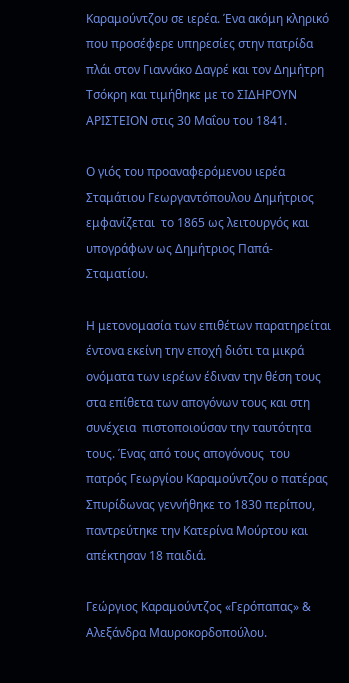Καραμούντζου σε ιερέα. Ένα ακόμη κληρικό που προσέφερε υπηρεσίες στην πατρίδα πλάι στον Γιαννάκο Δαγρέ και τον Δημήτρη Τσόκρη και τιμήθηκε με το ΣΙΔΗΡΟΥΝ ΑΡΙΣΤΕΙΟΝ στις 30 Μαΐου του 1841.

Ο γιός του προαναφερόμενου ιερέα Σταμάτιου Γεωργαντόπουλου Δημήτριος εμφανίζεται  το 1865 ως λειτουργός και υπογράφων ως Δημήτριος Παπά- Σταματίου.

Η μετονομασία των επιθέτων παρατηρείται έντονα εκείνη την εποχή διότι τα μικρά ονόματα των ιερέων έδιναν την θέση τους στα επίθετα των απογόνων τους και στη συνέχεια  πιστοποιούσαν την ταυτότητα τους. Ένας από τους απογόνους  του πατρός Γεωργίου Καραμούντζου ο πατέρας Σπυρίδωνας γεννήθηκε το 1830 περίπου, παντρεύτηκε την Κατερίνα Μούρτου και απέκτησαν 18 παιδιά.

Γεώργιος Καραμούντζος «Γερόπαπας» & Αλεξάνδρα Μαυροκορδοπούλου.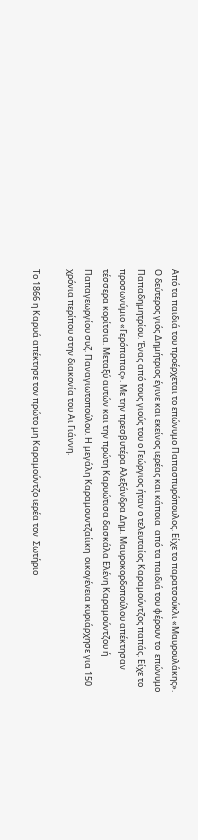Από τα παιδιά του προέρχεται το επώνυμο Παπασπυρόπουλος. Είχε το παρατσούκλι «Μαυρουλάκης». Ο δεύτερος γιός Δημήτριος έγινε και εκείνος ιερέας και κάποια  από τα παιδιά του φέρουν το  επώνυμο Παπαδημητρίου. Ένας από τους γιούς του ο Γεώργιος ήταν ο τελευταίος Καραμούντζος παπάς. Είχε το προσωνύμιο «Γερόπαπας». Με την πρεσβυτέρα Αλεξάνδρα Δημ. Μαυροκορδοπούλου απέκτησαν τέσσερα κορίτσια. Μεταξύ αυτών και την πρώτη Καρυώτισα δασκάλα Ελένη Καραμούντζου ή Παπαγεωργίου συζ. Παναγιωτοπούλου. Η μεγάλη Καραμουντζαίικη  οικογένεια κυριάρχησε για 150 χρόνια περίπου στην διακονία του Αι Γιάννη.

Το 1866 η Καρυά απέκτησε τον πρώτο μη Καραμούντζο ιερέα τον  Σωτήριο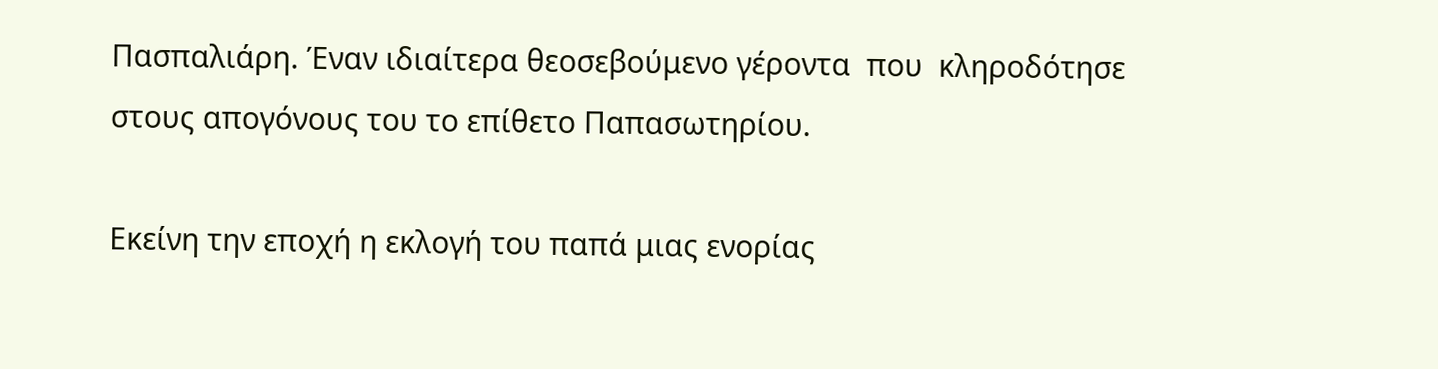Πασπαλιάρη. Έναν ιδιαίτερα θεοσεβούμενο γέροντα  που  κληροδότησε στους απογόνους του το επίθετο Παπασωτηρίου.

Εκείνη την εποχή η εκλογή του παπά μιας ενορίας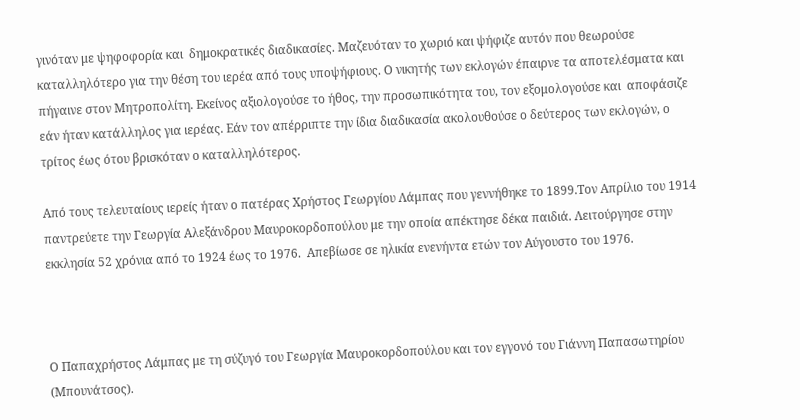γινόταν με ψηφοφορία και  δημοκρατικές διαδικασίες. Μαζευόταν το χωριό και ψήφιζε αυτόν που θεωρούσε καταλληλότερο για την θέση του ιερέα από τους υποψήφιους. Ο νικητής των εκλογών έπαιρνε τα αποτελέσματα και πήγαινε στον Μητροπολίτη. Εκείνος αξιολογούσε το ήθος, την προσωπικότητα του, τον εξομολογούσε και  αποφάσιζε εάν ήταν κατάλληλος για ιερέας. Εάν τον απέρριπτε την ίδια διαδικασία ακολουθούσε ο δεύτερος των εκλογών, ο τρίτος έως ότου βρισκόταν ο καταλληλότερος.

Από τους τελευταίους ιερείς ήταν ο πατέρας Χρήστος Γεωργίου Λάμπας που γεννήθηκε το 1899.Τον Απρίλιο του 1914 παντρεύετε την Γεωργία Αλεξάνδρου Μαυροκορδοπούλου με την οποία απέκτησε δέκα παιδιά. Λειτούργησε στην εκκλησία 52 χρόνια από το 1924 έως το 1976.  Απεβίωσε σε ηλικία ενενήντα ετών τον Αύγουστο του 1976.



Ο Παπαχρήστος Λάμπας με τη σύζυγό του Γεωργία Μαυροκορδοπούλου και τον εγγονό του Γιάννη Παπασωτηρίου (Μπουνάτσος).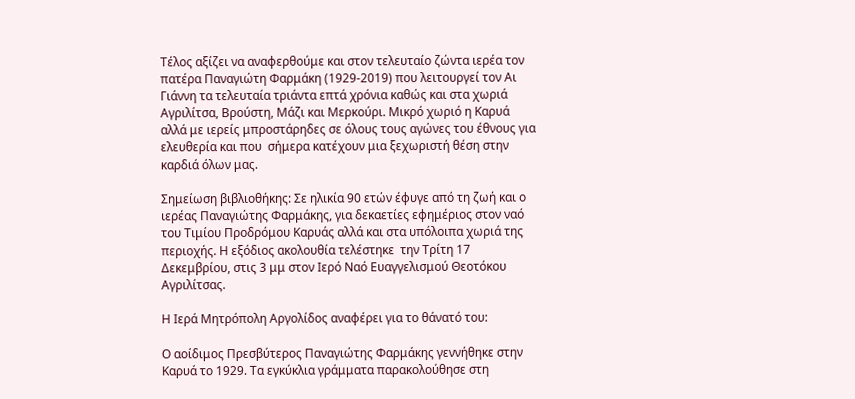Τέλος αξίζει να αναφερθούμε και στον τελευταίο ζώντα ιερέα τον πατέρα Παναγιώτη Φαρμάκη (1929-2019) που λειτουργεί τον Αι Γιάννη τα τελευταία τριάντα επτά χρόνια καθώς και στα χωριά Αγριλίτσα, Βρούστη, Μάζι και Μερκούρι. Μικρό χωριό η Καρυά αλλά με ιερείς μπροστάρηδες σε όλους τους αγώνες του έθνους για ελευθερία και που  σήμερα κατέχουν μια ξεχωριστή θέση στην καρδιά όλων μας.

Σημείωση βιβλιοθήκης: Σε ηλικία 90 ετών έφυγε από τη ζωή και ο ιερέας Παναγιώτης Φαρμάκης, για δεκαετίες εφημέριος στον ναό του Τιμίου Προδρόμου Καρυάς αλλά και στα υπόλοιπα χωριά της περιοχής. Η εξόδιος ακολουθία τελέστηκε  την Τρίτη 17 Δεκεμβρίου, στις 3 μμ στον Ιερό Ναό Ευαγγελισμού Θεοτόκου Αγριλίτσας.

Η Ιερά Μητρόπολη Αργολίδος αναφέρει για το θάνατό του:

Ο αοίδιμος Πρεσβύτερος Παναγιώτης Φαρμάκης γεννήθηκε στην Καρυά το 1929. Τα εγκύκλια γράμματα παρακολούθησε στη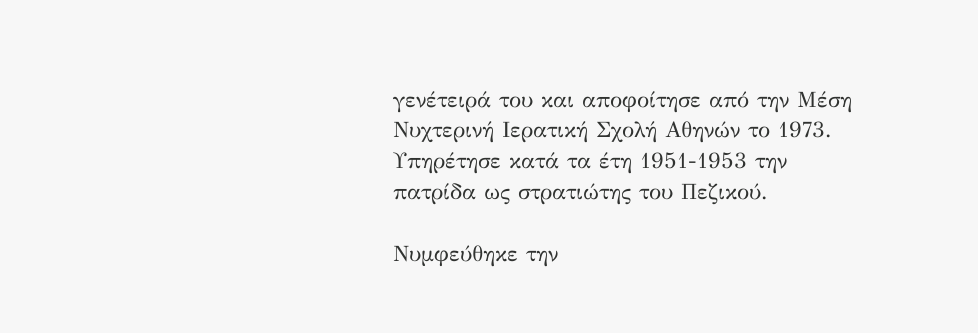γενέτειρά του και αποφοίτησε από την Μέση Νυχτερινή Ιερατική Σχολή Αθηνών το 1973. Υπηρέτησε κατά τα έτη 1951-1953 την πατρίδα ως στρατιώτης του Πεζικού.

Νυμφεύθηκε την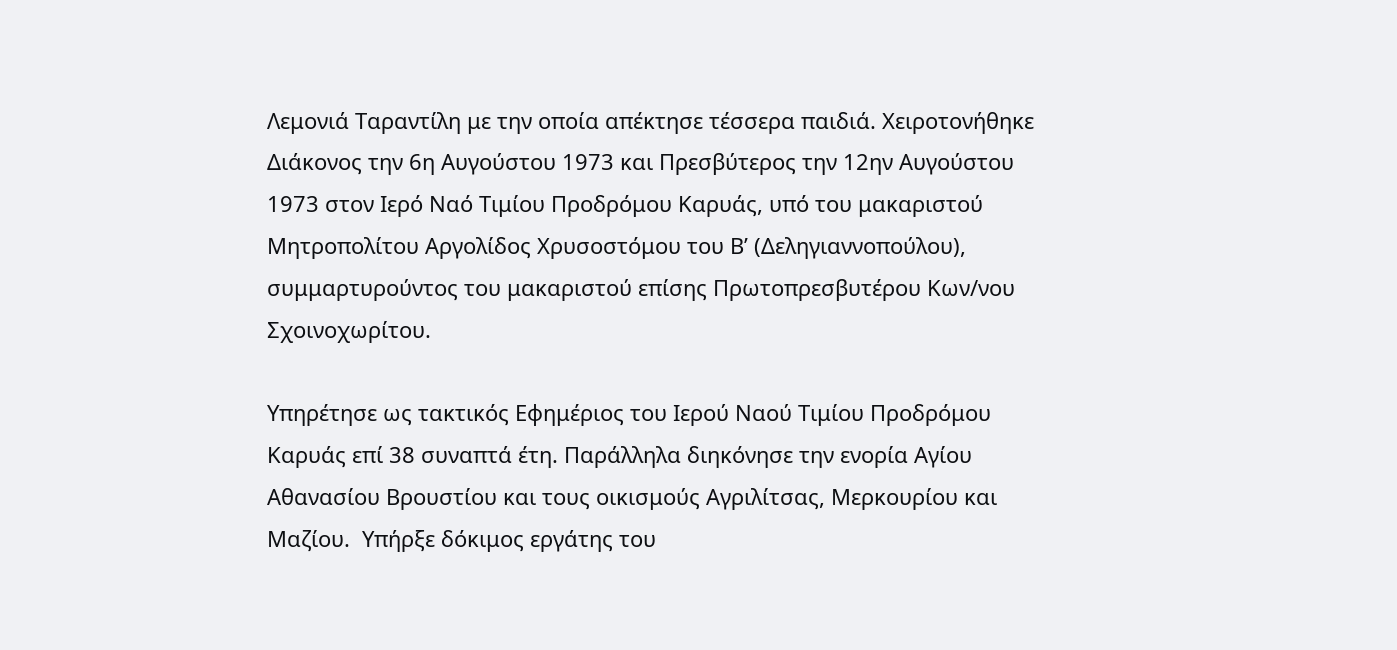Λεμονιά Ταραντίλη με την οποία απέκτησε τέσσερα παιδιά. Χειροτονήθηκε Διάκονος την 6η Αυγούστου 1973 και Πρεσβύτερος την 12ην Αυγούστου 1973 στον Ιερό Ναό Τιμίου Προδρόμου Καρυάς, υπό του μακαριστού Μητροπολίτου Αργολίδος Χρυσοστόμου του Β’ (Δεληγιαννοπούλου), συμμαρτυρούντος του μακαριστού επίσης Πρωτοπρεσβυτέρου Κων/νου Σχοινοχωρίτου.

Υπηρέτησε ως τακτικός Εφημέριος του Ιερού Ναού Τιμίου Προδρόμου Καρυάς επί 38 συναπτά έτη. Παράλληλα διηκόνησε την ενορία Αγίου Αθανασίου Βρουστίου και τους οικισμούς Αγριλίτσας, Μερκουρίου και Μαζίου.  Υπήρξε δόκιμος εργάτης του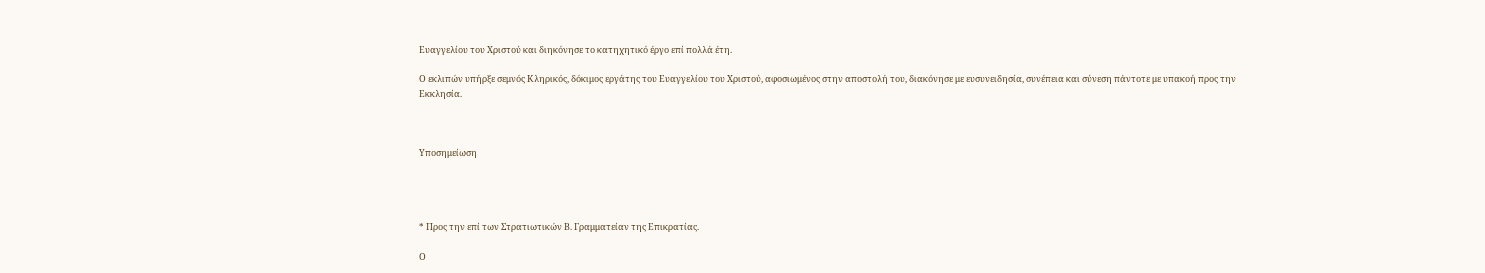Ευαγγελίου του Χριστού και διηκόνησε το κατηχητικό έργο επί πολλά έτη.

Ο εκλιπών υπήρξε σεμνός Κληρικός, δόκιμος εργάτης του Ευαγγελίου του Χριστού, αφοσιωμένος στην αποστολή του, διακόνησε με ευσυνειδησία, συνέπεια και σύνεση πάντοτε με υπακοή προς την Εκκλησία.



Υποσημείωση




* Προς την επί των Στρατιωτικών Β. Γραμματείαν της Επικρατίας.

Ο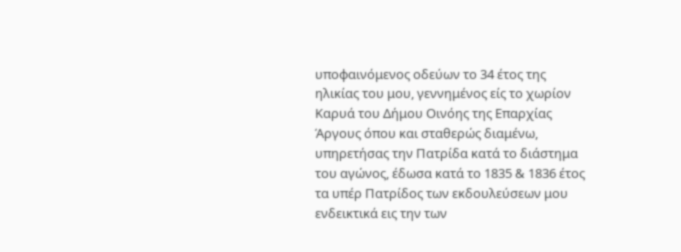υποφαινόμενος οδεύων το 34 έτος της ηλικίας του μου, γεννημένος είς το χωρίον Καρυά του Δήμου Οινόης της Επαρχίας Άργους όπου και σταθερώς διαμένω, υπηρετήσας την Πατρίδα κατά το διάστημα του αγώνος, έδωσα κατά το 1835 & 1836 έτος τα υπέρ Πατρίδος των εκδουλεύσεων μου ενδεικτικά εις την των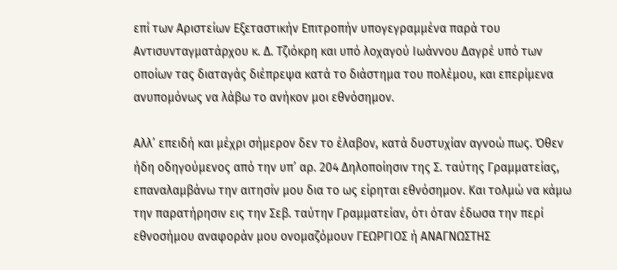επί των Αριστείων Εξεταστικήν Επιτροπήν υπογεγραμμένα παρά του Αντισυνταγματάρχου κ. Δ. Τζιόκρη και υπό λοχαγού Ιωάννου Δαγρέ υπό των οποίων τας διαταγάς διέπρεψα κατά το διάστημα του πολέμου, και επερίμενα ανυπομόνως να λάβω το ανήκον μοι εθνόσημον.

Αλλ’ επειδή και μέχρι σήμερον δεν το έλαβον, κατά δυστυχίαν αγνοώ πως. Όθεν ήδη οδηγούμενος από την υπ’ αρ. 204 Δηλοποίησιν της Σ. ταύτης Γραμματείας, επαναλαμβάνω την αιτησίν μου δια το ως είρηται εθνόσημον. Και τολμώ να κάμω την παρατήρησιν εις την Σεβ. ταύτην Γραμματείαν, ότι όταν έδωσα την περί εθνοσήμου αναφοράν μου ονομαζόμουν ΓΕΩΡΓΙΟΣ ή ΑΝΑΓΝΩΣΤΗΣ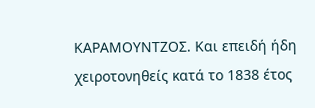ΚΑΡΑΜΟΥΝΤΖΟΣ. Και επειδή ήδη χειροτονηθείς κατά το 1838 έτος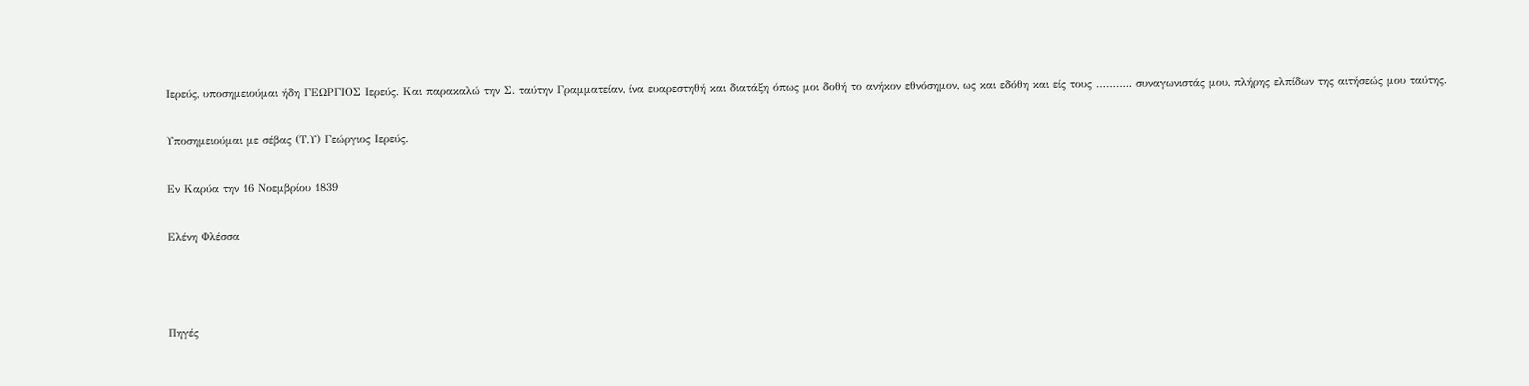Ιερεύς, υποσημειούμαι ήδη ΓΕΩΡΓΙΟΣ Ιερεύς. Και παρακαλώ την Σ. ταύτην Γραμματείαν, ίνα ευαρεστηθή και διατάξη όπως μοι δοθή το ανήκον εθνόσημον, ως και εδόθη και είς τους ……….. συναγωνιστάς μου, πλήρης ελπίδων της αιτήσεώς μου ταύτης.

Υποσημειούμαι με σέβας (Τ.Υ) Γεώργιος Ιερεύς.

Εν Καρύα την 16 Νοεμβρίου 1839

Ελένη Φλέσσα



Πηγές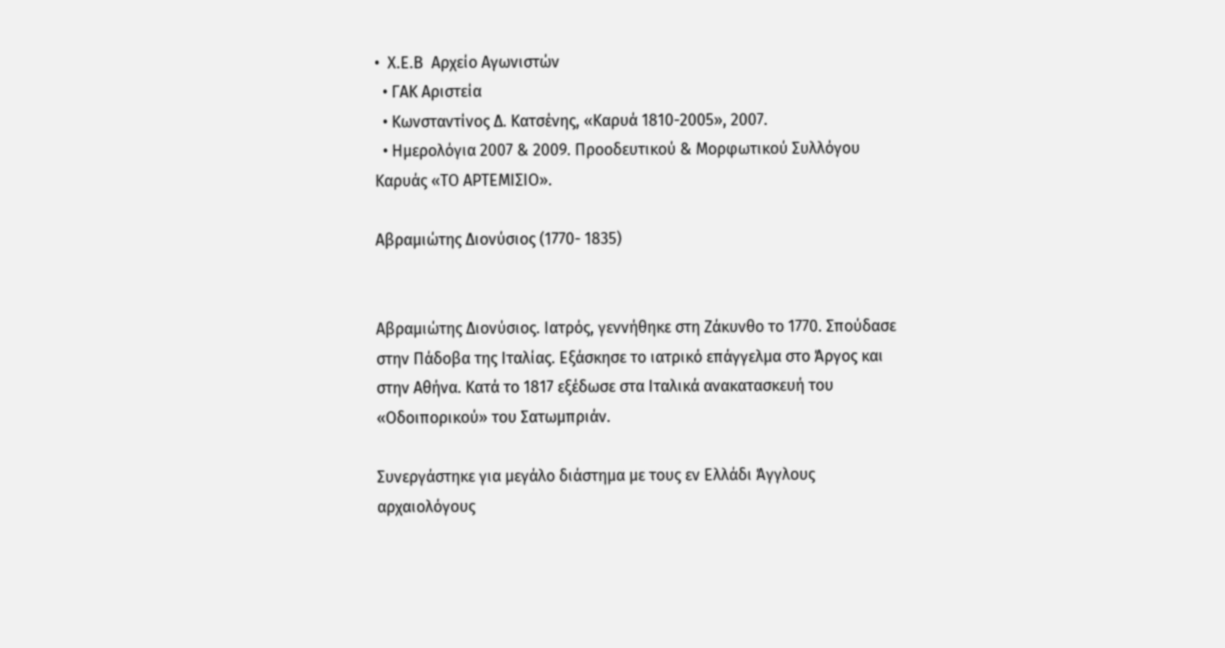•  Χ.Ε.Β  Αρχείο Αγωνιστών
  • ΓΑΚ Αριστεία
  • Κωνσταντίνος Δ. Κατσένης, «Καρυά 1810-2005», 2007.
  • Ημερολόγια 2007 & 2009. Προοδευτικού & Μορφωτικού Συλλόγου Καρυάς «ΤΟ ΑΡΤΕΜΙΣΙΟ».

Αβραμιώτης Διονύσιος (1770- 1835)


Αβραμιώτης Διονύσιος. Ιατρός, γεννήθηκε στη Ζάκυνθο το 1770. Σπούδασε στην Πάδοβα της Ιταλίας. Εξάσκησε το ιατρικό επάγγελμα στο Άργος και στην Αθήνα. Κατά το 1817 εξέδωσε στα Ιταλικά ανακατασκευή του «Οδοιπορικού» του Σατωμπριάν.

Συνεργάστηκε για μεγάλο διάστημα με τους εν Ελλάδι Άγγλους αρχαιολόγους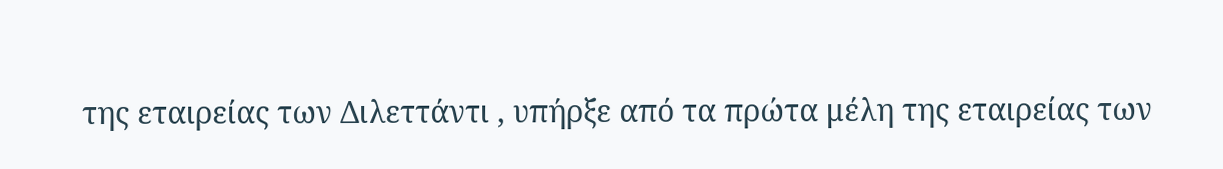της εταιρείας των Διλεττάντι , υπήρξε από τα πρώτα μέλη της εταιρείας των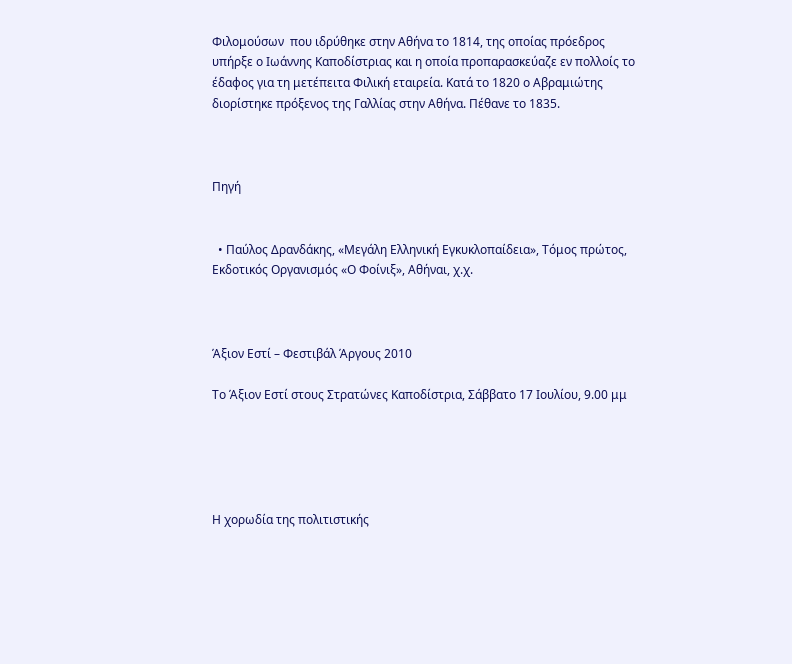Φιλομούσων  που ιδρύθηκε στην Αθήνα το 1814, της οποίας πρόεδρος  υπήρξε ο Ιωάννης Καποδίστριας και η οποία προπαρασκεύαζε εν πολλοίς το έδαφος για τη μετέπειτα Φιλική εταιρεία. Κατά το 1820 ο Αβραμιώτης διορίστηκε πρόξενος της Γαλλίας στην Αθήνα. Πέθανε το 1835.



Πηγή


  • Παύλος Δρανδάκης, «Μεγάλη Ελληνική Εγκυκλοπαίδεια», Τόμος πρώτος, Εκδοτικός Οργανισμός «Ο Φοίνιξ», Αθήναι, χ.χ.



Άξιον Εστί – Φεστιβάλ Άργους 2010

Το Άξιον Εστί στους Στρατώνες Καποδίστρια, Σάββατο 17 Ιουλίου, 9.00 μμ





Η χορωδία της πολιτιστικής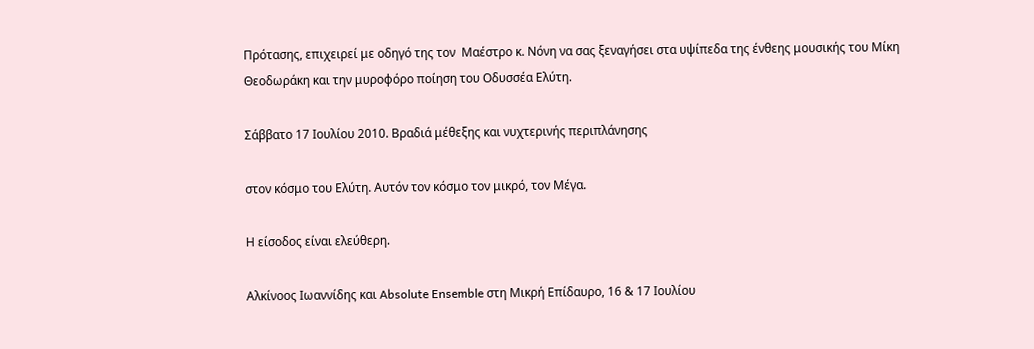Πρότασης, επιχειρεί με οδηγό της τον  Μαέστρο κ. Νόνη να σας ξεναγήσει στα υψίπεδα της ένθεης μουσικής του Μίκη Θεοδωράκη και την μυροφόρο ποίηση του Οδυσσέα Ελύτη.

Σάββατο 17 Ιουλίου 2010. Βραδιά μέθεξης και νυχτερινής περιπλάνησης

στον κόσμο του Ελύτη. Αυτόν τον κόσμο τον μικρό, τον Μέγα.

Η είσοδος είναι ελεύθερη.

Αλκίνοος Ιωαννίδης και Absolute Ensemble στη Μικρή Επίδαυρο, 16 & 17 Ιουλίου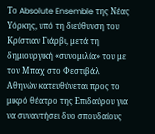Το Absolute Ensemble της Νέας Υόρκης, υπό τη διεύθυνση του Κρίστιαν Γιάρβι, μετά τη δημιουργική «συνομιλία» του με τον Μπαχ στο Φεστιβάλ Αθηνών κατευθύνεται προς το μικρό θέατρο της Επιδαύρου για να συναντήσει δυο σπουδαίους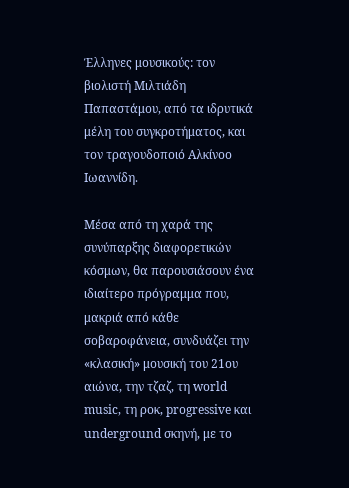Έλληνες μουσικούς: τον βιολιστή Μιλτιάδη Παπαστάμου, από τα ιδρυτικά μέλη του συγκροτήματος, και τον τραγουδοποιό Αλκίνοο Ιωαννίδη.

Μέσα από τη χαρά της συνύπαρξης διαφορετικών κόσμων, θα παρουσιάσουν ένα ιδιαίτερο πρόγραμμα που, μακριά από κάθε σοβαροφάνεια, συνδυάζει την «κλασική» μουσική του 21ου αιώνα, την τζαζ, τη world music, τη ροκ, progressive και underground σκηνή, με το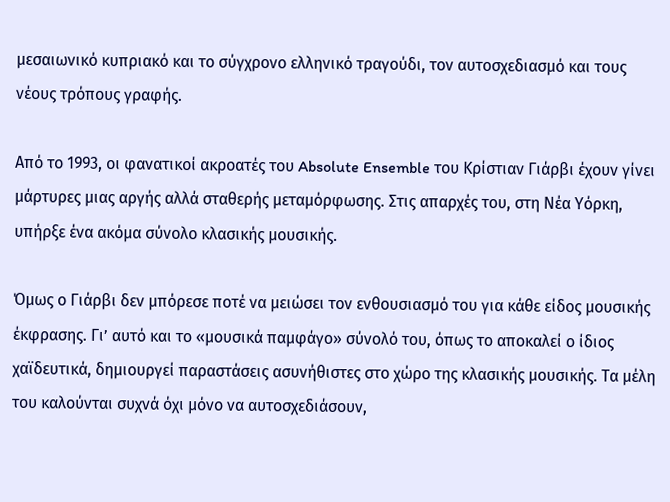μεσαιωνικό κυπριακό και το σύγχρονο ελληνικό τραγούδι, τον αυτοσχεδιασμό και τους νέους τρόπους γραφής.

Από το 1993, οι φανατικοί ακροατές του Absolute Ensemble του Κρίστιαν Γιάρβι έχουν γίνει μάρτυρες μιας αργής αλλά σταθερής μεταμόρφωσης. Στις απαρχές του, στη Νέα Υόρκη, υπήρξε ένα ακόμα σύνολο κλασικής μουσικής.

Όμως ο Γιάρβι δεν μπόρεσε ποτέ να μειώσει τον ενθουσιασμό του για κάθε είδος μουσικής έκφρασης. Γι’ αυτό και το «μουσικά παμφάγο» σύνολό του, όπως το αποκαλεί ο ίδιος χαϊδευτικά, δημιουργεί παραστάσεις ασυνήθιστες στο χώρο της κλασικής μουσικής. Τα μέλη του καλούνται συχνά όχι μόνο να αυτοσχεδιάσουν,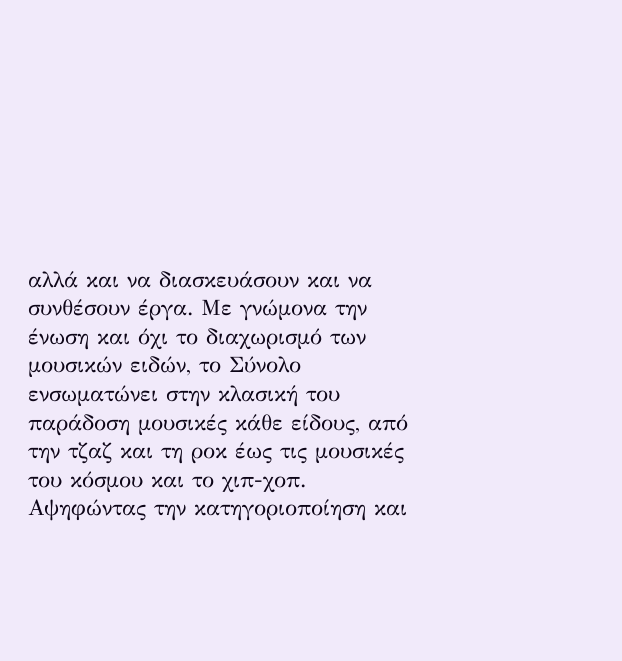αλλά και να διασκευάσουν και να συνθέσουν έργα. Με γνώμονα την ένωση και όχι το διαχωρισμό των μουσικών ειδών, το Σύνολο ενσωματώνει στην κλασική του παράδοση μουσικές κάθε είδους, από την τζαζ και τη ροκ έως τις μουσικές του κόσμου και το χιπ-χοπ. Αψηφώντας την κατηγοριοποίηση και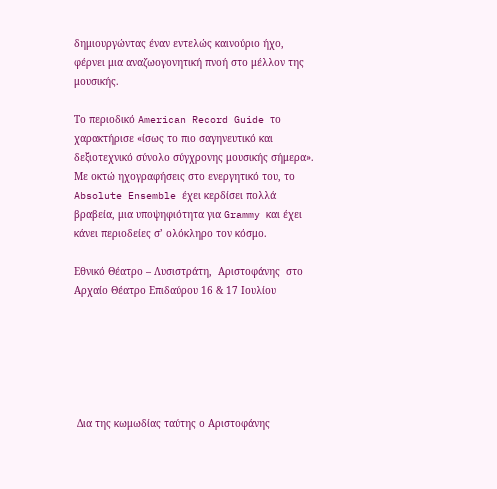δημιουργώντας έναν εντελώς καινούριο ήχο, φέρνει μια αναζωογονητική πνοή στο μέλλον της μουσικής.

Το περιοδικό American Record Guide το χαρακτήρισε «ίσως το πιο σαγηνευτικό και δεξιοτεχνικό σύνολο σύγχρονης μουσικής σήμερα». Με οκτώ ηχογραφήσεις στο ενεργητικό του, το Absolute Ensemble έχει κερδίσει πολλά βραβεία, μια υποψηφιότητα για Grammy και έχει κάνει περιοδείες σ’ ολόκληρο τον κόσμο.

Εθνικό Θέατρο – Λυσιστράτη,  Αριστοφάνης  στο Αρχαίο Θέατρο Επιδαύρου 16 & 17 Ιουλίου






 Δια της κωμωδίας ταύτης ο Αριστοφάνης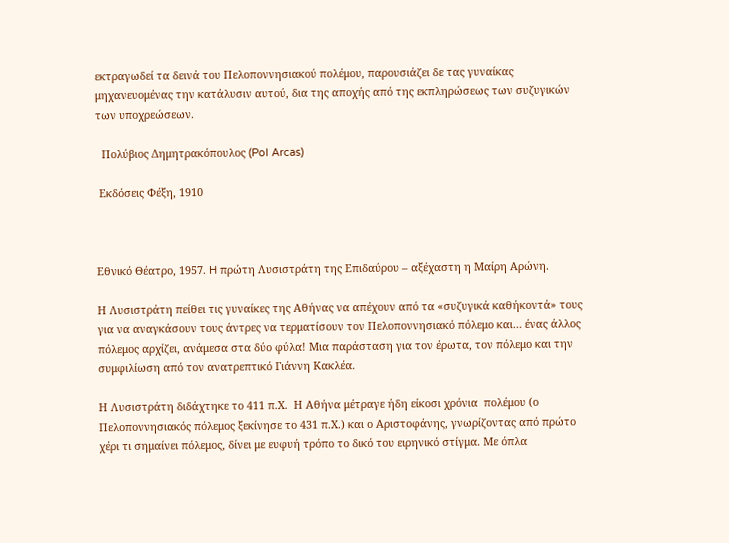εκτραγωδεί τα δεινά του Πελοποννησιακού πολέμου, παρουσιάζει δε τας γυναίκας μηχανευομένας την κατάλυσιν αυτού, δια της αποχής από της εκπληρώσεως των συζυγικών των υποχρεώσεων.

  Πολύβιος Δημητρακόπουλος (Pol Arcas)

 Εκδόσεις Φέξη, 1910



Εθνικό Θέατρο, 1957. H πρώτη Λυσιστράτη της Επιδαύρου – αξέχαστη η Mαίρη Aρώνη.

Η Λυσιστράτη πείθει τις γυναίκες της Αθήνας να απέχουν από τα «συζυγικά καθήκοντά» τους για να αναγκάσουν τους άντρες να τερματίσουν τον Πελοποννησιακό πόλεμο και… ένας άλλος πόλεμος αρχίζει, ανάμεσα στα δύο φύλα! Μια παράσταση για τον έρωτα, τον πόλεμο και την συμφιλίωση από τον ανατρεπτικό Γιάννη Κακλέα.

Η Λυσιστράτη διδάχτηκε το 411 π.Χ.  Η Αθήνα μέτραγε ήδη είκοσι χρόνια  πολέμου (ο Πελοποννησιακός πόλεμος ξεκίνησε το 431 π.Χ.) και ο Αριστοφάνης, γνωρίζοντας από πρώτο χέρι τι σημαίνει πόλεμος, δίνει με ευφυή τρόπο το δικό του ειρηνικό στίγμα. Με όπλα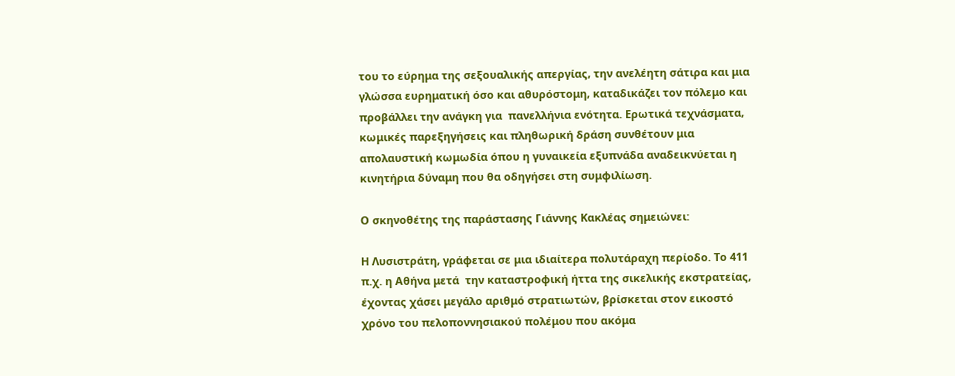του το εύρημα της σεξουαλικής απεργίας, την ανελέητη σάτιρα και μια γλώσσα ευρηματική όσο και αθυρόστομη, καταδικάζει τον πόλεμο και προβάλλει την ανάγκη για  πανελλήνια ενότητα. Ερωτικά τεχνάσματα, κωμικές παρεξηγήσεις και πληθωρική δράση συνθέτουν μια απολαυστική κωμωδία όπου η γυναικεία εξυπνάδα αναδεικνύεται η κινητήρια δύναμη που θα οδηγήσει στη συμφιλίωση.

Ο σκηνοθέτης της παράστασης Γιάννης Κακλέας σημειώνει:

Η Λυσιστράτη, γράφεται σε μια ιδιαίτερα πολυτάραχη περίοδο. Το 411 π.χ. η Αθήνα μετά  την καταστροφική ήττα της σικελικής εκστρατείας, έχοντας χάσει μεγάλο αριθμό στρατιωτών, βρίσκεται στον εικοστό χρόνο του πελοποννησιακού πολέμου που ακόμα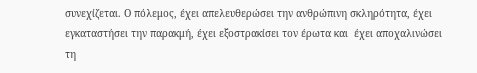συνεχίζεται. Ο πόλεμος, έχει απελευθερώσει την ανθρώπινη σκληρότητα, έχει εγκαταστήσει την παρακμή, έχει εξοστρακίσει τον έρωτα και  έχει αποχαλινώσει τη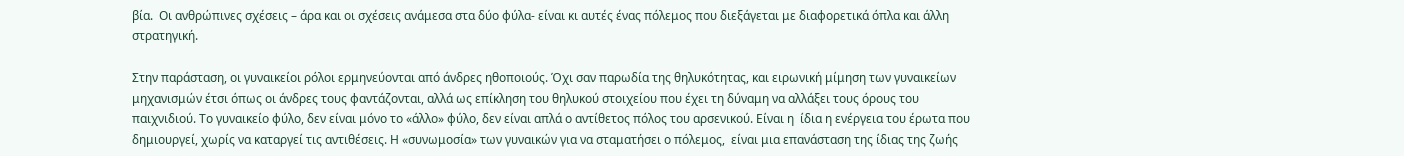βία.  Οι ανθρώπινες σχέσεις – άρα και οι σχέσεις ανάμεσα στα δύο φύλα- είναι κι αυτές ένας πόλεμος που διεξάγεται με διαφορετικά όπλα και άλλη στρατηγική.

Στην παράσταση, οι γυναικείοι ρόλοι ερμηνεύονται από άνδρες ηθοποιούς. Όχι σαν παρωδία της θηλυκότητας, και ειρωνική μίμηση των γυναικείων μηχανισμών έτσι όπως οι άνδρες τους φαντάζονται, αλλά ως επίκληση του θηλυκού στοιχείου που έχει τη δύναμη να αλλάξει τους όρους του παιχνιδιού. Το γυναικείο φύλο, δεν είναι μόνο το «άλλο» φύλο, δεν είναι απλά ο αντίθετος πόλος του αρσενικού. Είναι η  ίδια η ενέργεια του έρωτα που δημιουργεί, χωρίς να καταργεί τις αντιθέσεις. Η «συνωμοσία» των γυναικών για να σταματήσει ο πόλεμος,  είναι μια επανάσταση της ίδιας της ζωής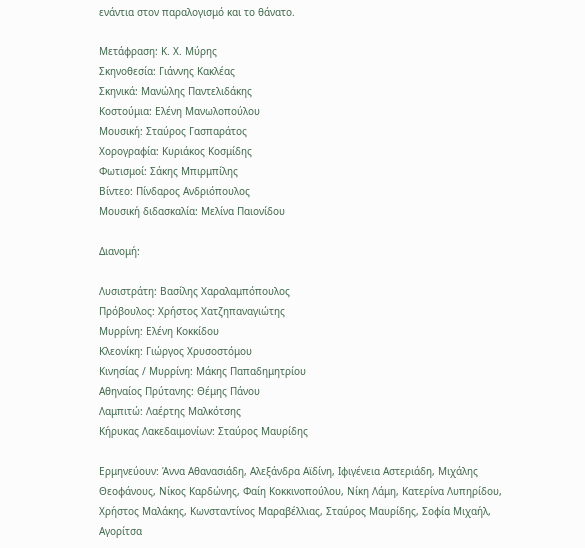ενάντια στον παραλογισμό και το θάνατο.

Μετάφραση: Κ. Χ. Μύρης
Σκηνοθεσία: Γιάννης Κακλέας
Σκηνικά: Μανώλης Παντελιδάκης
Κοστούμια: Ελένη Μανωλοπούλου
Μουσική: Σταύρος Γασπαράτος
Χορογραφία: Κυριάκος Κοσμίδης
Φωτισμοί: Σάκης Μπιρμπίλης
Βίντεο: Πίνδαρος Ανδριόπουλος
Μουσική διδασκαλία: Μελίνα Παιονίδου

Διανομή:

Λυσιστράτη: Βασίλης Χαραλαμπόπουλος
Πρόβουλος: Χρήστος Χατζηπαναγιώτης
Μυρρίνη: Ελένη Κοκκίδου
Κλεονίκη: Γιώργος Χρυσοστόμου
Κινησίας / Μυρρίνη: Μάκης Παπαδημητρίου
Αθηναίος Πρύτανης: Θέμης Πάνου
Λαμπιτώ: Λαέρτης Μαλκότσης
Κήρυκας Λακεδαιμονίων: Σταύρος Μαυρίδης

Ερμηνεύουν: Άννα Αθανασιάδη, Αλεξάνδρα Αϊδίνη, Ιφιγένεια Αστεριάδη, Μιχάλης Θεοφάνους, Νίκος Καρδώνης, Φαίη Κοκκινοπούλου, Νίκη Λάμη, Κατερίνα Λυπηρίδου, Χρήστος Μαλάκης, Κωνσταντίνος Μαραβέλλιας, Σταύρος Μαυρίδης, Σοφία Μιχαήλ, Αγορίτσα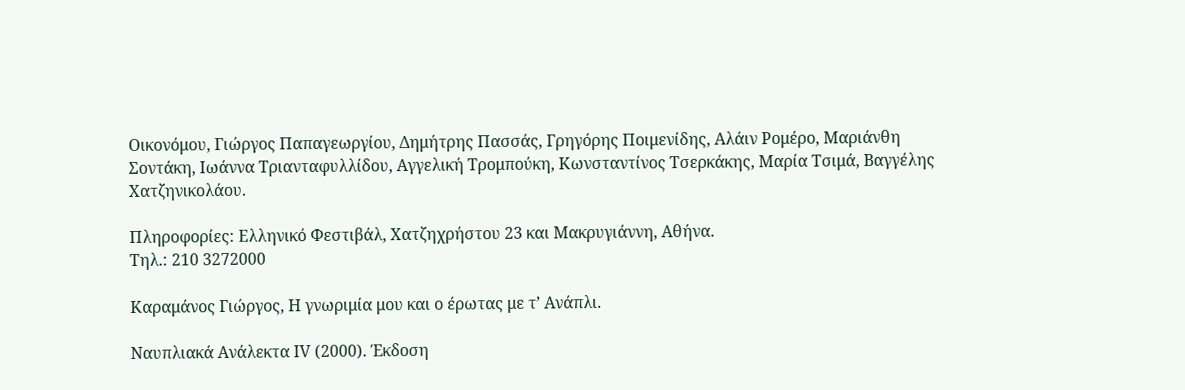Οικονόμου, Γιώργος Παπαγεωργίου, Δημήτρης Πασσάς, Γρηγόρης Ποιμενίδης, Αλάιν Ρομέρο, Μαριάνθη Σοντάκη, Ιωάννα Τριανταφυλλίδου, Αγγελική Τρομπούκη, Κωνσταντίνος Τσερκάκης, Μαρία Τσιμά, Βαγγέλης Χατζηνικολάου.

Πληροφορίες: Ελληνικό Φεστιβάλ, Χατζηχρήστου 23 και Μακρυγιάννη, Αθήνα.
Τηλ.: 210 3272000

Καραμάνος Γιώργος, Η γνωριμία μου και ο έρωτας με τ’ Ανάπλι.

Ναυπλιακά Ανάλεκτα ΙV (2000). Έκδοση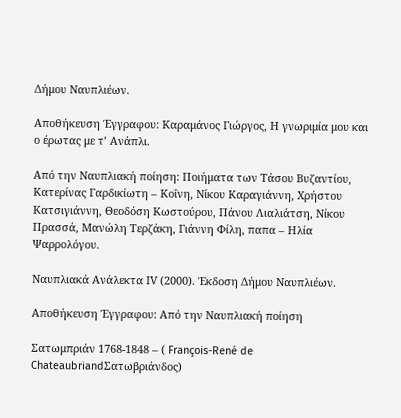Δήμου Ναυπλιέων.

Αποθήκευση Έγγραφου: Καραμάνος Γιώργος, Η γνωριμία μου και ο έρωτας με τ’ Ανάπλι.

Από την Ναυπλιακή ποίηση: Ποιήματα των Τάσου Βυζαντίου, Κατερίνας Γαρδικίωτη – Κοΐνη, Νίκου Καραγιάννη, Χρήστου Κατσιγιάννη, Θεοδόση Κωστούρου, Πάνου Λιαλιάτση, Νίκου Πρασσά, Μανώλη Τερζάκη, Γιάννη Φίλη, παπα – Ηλία Ψαρρολόγου.

Ναυπλιακά Ανάλεκτα ΙV (2000). Έκδοση Δήμου Ναυπλιέων.

Αποθήκευση Έγγραφου: Από την Ναυπλιακή ποίηση

Σατωμπριάν 1768-1848 – ( François-René de ChateaubriandΣατωβριάνδος)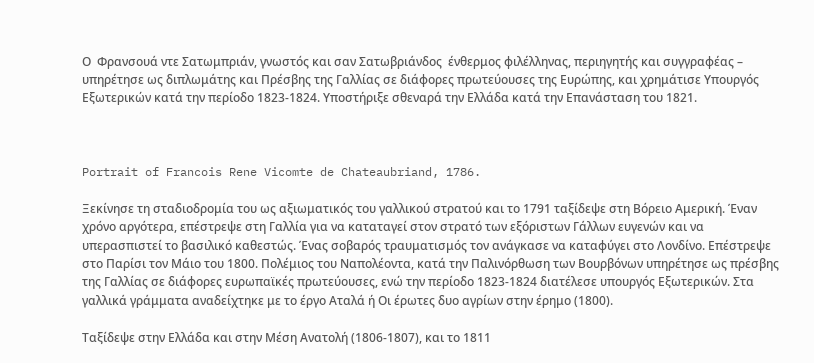Ο  Φρανσουά ντε Σατωμπριάν, γνωστός και σαν Σατωβριάνδος  ένθερμος φιλέλληνας, περιηγητής και συγγραφέας – υπηρέτησε ως διπλωμάτης και Πρέσβης της Γαλλίας σε διάφορες πρωτεύουσες της Ευρώπης, και χρημάτισε Υπουργός Εξωτερικών κατά την περίοδο 1823-1824. Υποστήριξε σθεναρά την Ελλάδα κατά την Επανάσταση του 1821.



Portrait of Francois Rene Vicomte de Chateaubriand, 1786.

Ξεκίνησε τη σταδιοδρομία του ως αξιωματικός του γαλλικού στρατού και το 1791 ταξίδεψε στη Βόρειο Αμερική. Έναν χρόνο αργότερα, επέστρεψε στη Γαλλία για να καταταγεί στον στρατό των εξόριστων Γάλλων ευγενών και να υπερασπιστεί το βασιλικό καθεστώς. Ένας σοβαρός τραυματισμός τον ανάγκασε να καταφύγει στο Λονδίνο. Επέστρεψε στο Παρίσι τον Μάιο του 1800. Πολέμιος του Ναπολέοντα, κατά την Παλινόρθωση των Βουρβόνων υπηρέτησε ως πρέσβης της Γαλλίας σε διάφορες ευρωπαϊκές πρωτεύουσες, ενώ την περίοδο 1823-1824 διατέλεσε υπουργός Εξωτερικών. Στα γαλλικά γράμματα αναδείχτηκε με το έργο Αταλά ή Οι έρωτες δυο αγρίων στην έρημο (1800).

Ταξίδεψε στην Ελλάδα και στην Μέση Ανατολή (1806-1807), και το 1811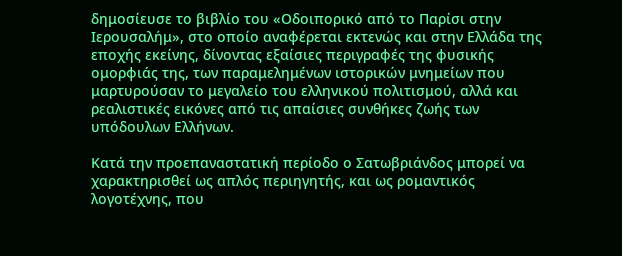δημοσίευσε το βιβλίο του «Οδοιπορικό από το Παρίσι στην Ιερουσαλήμ», στο οποίο αναφέρεται εκτενώς και στην Ελλάδα της εποχής εκείνης, δίνοντας εξαίσιες περιγραφές της φυσικής ομορφιάς της, των παραμελημένων ιστορικών μνημείων που μαρτυρούσαν το μεγαλείο του ελληνικού πολιτισμού, αλλά και ρεαλιστικές εικόνες από τις απαίσιες συνθήκες ζωής των υπόδουλων Ελλήνων.

Κατά την προεπαναστατική περίοδο ο Σατωβριάνδος μπορεί να χαρακτηρισθεί ως απλός περιηγητής, και ως ρομαντικός λογοτέχνης, που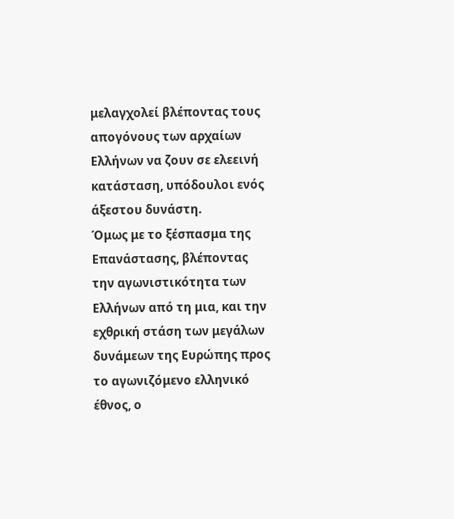μελαγχολεί βλέποντας τους απογόνους των αρχαίων Ελλήνων να ζουν σε ελεεινή κατάσταση, υπόδουλοι ενός άξεστου δυνάστη.
Όμως με το ξέσπασμα της Επανάστασης, βλέποντας την αγωνιστικότητα των Ελλήνων από τη μια, και την εχθρική στάση των μεγάλων δυνάμεων της Ευρώπης προς το αγωνιζόμενο ελληνικό έθνος, ο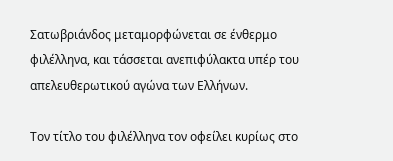Σατωβριάνδος μεταμορφώνεται σε ένθερμο φιλέλληνα, και τάσσεται ανεπιφύλακτα υπέρ του απελευθερωτικού αγώνα των Ελλήνων.

Τον τίτλο του φιλέλληνα τον οφείλει κυρίως στο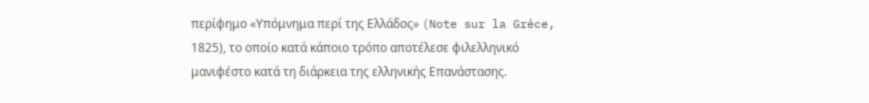περίφημο «Υπόμνημα περί της Ελλάδος» (Note sur la Grėce, 1825), το οποίο κατά κάποιο τρόπο αποτέλεσε φιλελληνικό μανιφέστο κατά τη διάρκεια της ελληνικής Επανάστασης.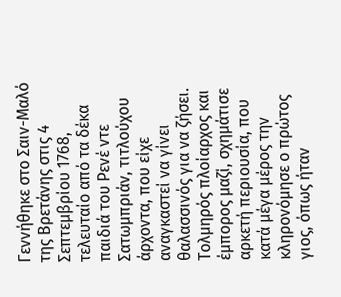Γεννήθηκε στο Σαιν-Μαλό της Βρετάνης στις 4 Σεπτεμβρίου 1768, τελευταίο από τα δέκα παιδιά του Ρενέ ντε Σατωμπριάν, τιτλούχου άρχοντα, που είχε αναγκαστεί να γίνει θαλασσινός για να ζήσει. Τολμηρός πλοίαρχος και έμπορος μαζί, σχημάτισε αρκετή περιουσία, που κατά μέγα μέρος την κληρονόμησε ο πρώτος γιος, όπως ήταν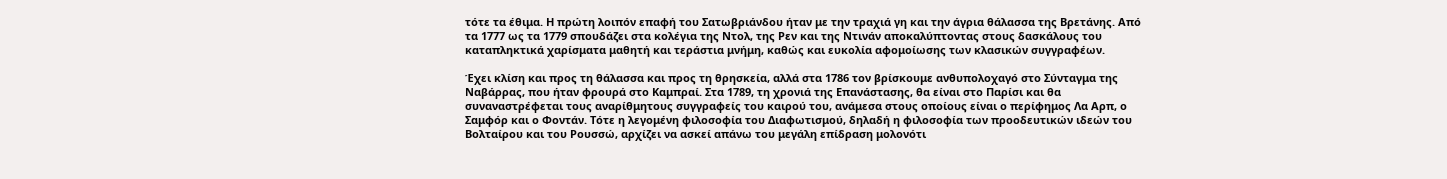τότε τα έθιμα. Η πρώτη λοιπόν επαφή του Σατωβριάνδου ήταν με την τραχιά γη και την άγρια θάλασσα της Βρετάνης. Από τα 1777 ως τα 1779 σπουδάζει στα κολέγια της Ντολ, της Ρεν και της Ντινάν αποκαλύπτοντας στους δασκάλους του καταπληκτικά χαρίσματα μαθητή και τεράστια μνήμη, καθώς και ευκολία αφομοίωσης των κλασικών συγγραφέων.

Έχει κλίση και προς τη θάλασσα και προς τη θρησκεία, αλλά στα 1786 τον βρίσκουμε ανθυπολοχαγό στο Σύνταγμα της Ναβάρρας, που ήταν φρουρά στο Καμπραί. Στα 1789, τη χρονιά της Επανάστασης, θα είναι στο Παρίσι και θα συναναστρέφεται τους αναρίθμητους συγγραφείς του καιρού του, ανάμεσα στους οποίους είναι ο περίφημος Λα Αρπ, ο Σαμφόρ και ο Φοντάν. Τότε η λεγομένη φιλοσοφία του Διαφωτισμού, δηλαδή η φιλοσοφία των προοδευτικών ιδεών του Βολταίρου και του Ρουσσώ, αρχίζει να ασκεί απάνω του μεγάλη επίδραση μολονότι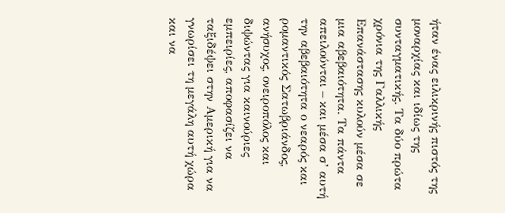ήταν ένας ειλικρινής πιστός της μοναρχίας και ιδίως της συνταγματικής. Τα δύο πρώτα χρόνια της Γαλλικής Επανάστασης κυλούν μέσα σε μια αβεβαιότητα. Τα πάντα απειλούνται – και μέσα σ’ αυτή την αβεβαιότητα ο νεαρός και ρομαντικός Σατωβριάνδος, ανήσυχος, ονειροπόλος και διψώντας για καινούριες εμπειρίες, αποφασίζει να ταξιδέψει στην Αμερική για να γνωρίσει τη μεγάλη αυτή χώρα και να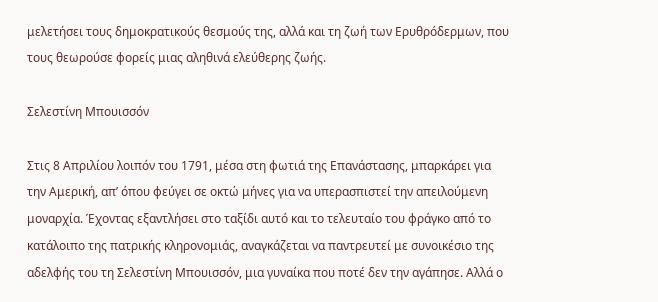μελετήσει τους δημοκρατικούς θεσμούς της, αλλά και τη ζωή των Ερυθρόδερμων, που τους θεωρούσε φορείς μιας αληθινά ελεύθερης ζωής.

Σελεστίνη Μπουισσόν

Στις 8 Απριλίου λοιπόν του 1791, μέσα στη φωτιά της Επανάστασης, μπαρκάρει για την Αμερική, απ’ όπου φεύγει σε οκτώ μήνες για να υπερασπιστεί την απειλούμενη μοναρχία. Έχοντας εξαντλήσει στο ταξίδι αυτό και το τελευταίο του φράγκο από το κατάλοιπο της πατρικής κληρονομιάς, αναγκάζεται να παντρευτεί με συνοικέσιο της αδελφής του τη Σελεστίνη Μπουισσόν, μια γυναίκα που ποτέ δεν την αγάπησε. Αλλά ο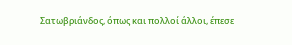Σατωβριάνδος, όπως και πολλοί άλλοι, έπεσε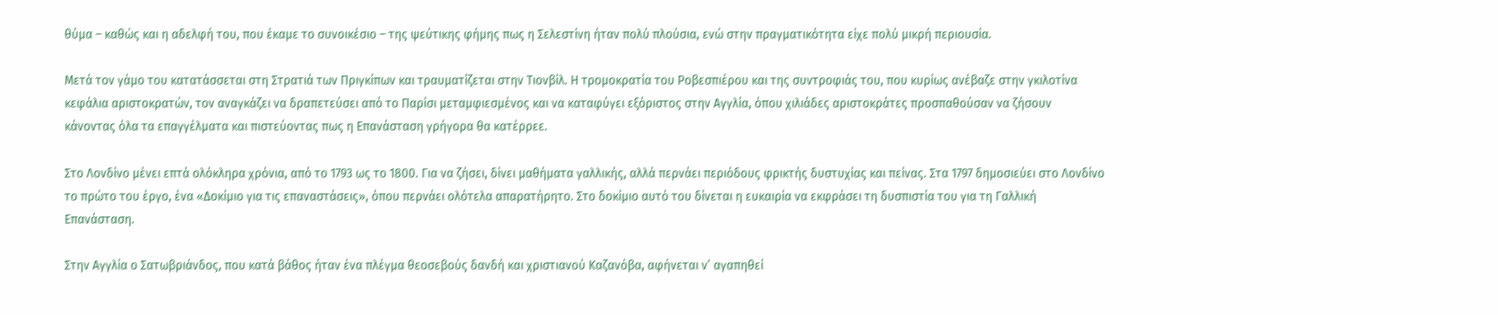θύμα – καθώς και η αδελφή του, που έκαμε το συνοικέσιο – της ψεύτικης φήμης πως η Σελεστίνη ήταν πολύ πλούσια, ενώ στην πραγματικότητα είχε πολύ μικρή περιουσία.

Μετά τον γάμο του κατατάσσεται στη Στρατιά των Πριγκίπων και τραυματίζεται στην Τιονβίλ. Η τρομοκρατία του Ροβεσπιέρου και της συντροφιάς του, που κυρίως ανέβαζε στην γκιλοτίνα κεφάλια αριστοκρατών, τον αναγκάζει να δραπετεύσει από το Παρίσι μεταμφιεσμένος και να καταφύγει εξόριστος στην Αγγλία, όπου χιλιάδες αριστοκράτες προσπαθούσαν να ζήσουν κάνοντας όλα τα επαγγέλματα και πιστεύοντας πως η Επανάσταση γρήγορα θα κατέρρεε.

Στο Λονδίνο μένει επτά ολόκληρα χρόνια, από το 1793 ως το 1800. Για να ζήσει, δίνει μαθήματα γαλλικής, αλλά περνάει περιόδους φρικτής δυστυχίας και πείνας. Στα 1797 δημοσιεύει στο Λονδίνο το πρώτο του έργο, ένα «Δοκίμιο για τις επαναστάσεις», όπου περνάει ολότελα απαρατήρητο. Στο δοκίμιο αυτό του δίνεται η ευκαιρία να εκφράσει τη δυσπιστία του για τη Γαλλική Επανάσταση.

Στην Αγγλία ο Σατωβριάνδος, που κατά βάθος ήταν ένα πλέγμα θεοσεβούς δανδή και χριστιανού Καζανόβα, αφήνεται ν’ αγαπηθεί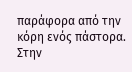παράφορα από την κόρη ενός πάστορα. Στην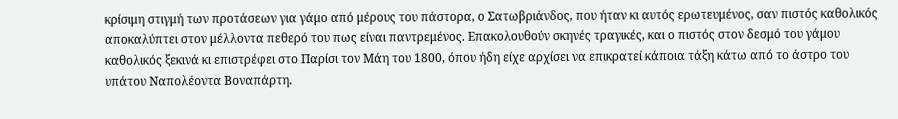κρίσιμη στιγμή των προτάσεων για γάμο από μέρους του πάστορα, ο Σατωβριάνδος, που ήταν κι αυτός ερωτευμένος, σαν πιστός καθολικός αποκαλύπτει στον μέλλοντα πεθερό του πως είναι παντρεμένος. Επακολουθούν σκηνές τραγικές, και ο πιστός στον δεσμό του γάμου καθολικός ξεκινά κι επιστρέφει στο Παρίσι τον Μάη του 1800, όπου ήδη είχε αρχίσει να επικρατεί κάποια τάξη κάτω από το άστρο του υπάτου Ναπολέοντα Βοναπάρτη.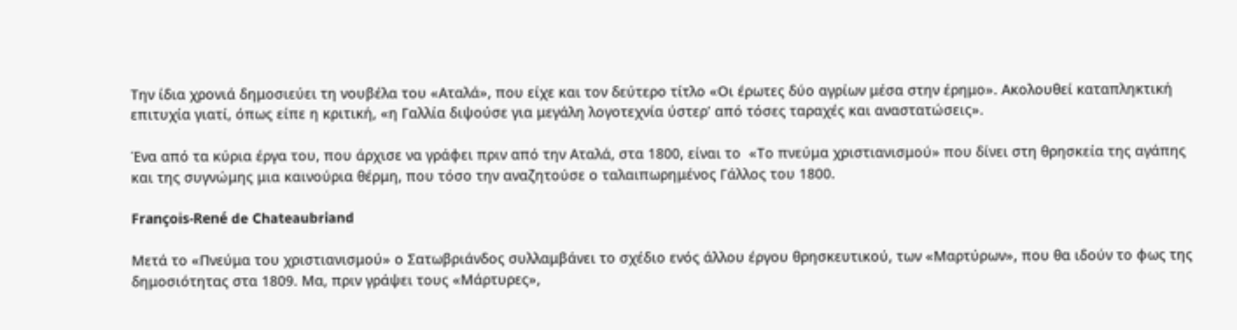Την ίδια χρονιά δημοσιεύει τη νουβέλα του «Αταλά», που είχε και τον δεύτερο τίτλο «Οι έρωτες δύο αγρίων μέσα στην έρημο». Ακολουθεί καταπληκτική επιτυχία γιατί, όπως είπε η κριτική, «η Γαλλία διψούσε για μεγάλη λογοτεχνία ύστερ’ από τόσες ταραχές και αναστατώσεις».

Ένα από τα κύρια έργα του, που άρχισε να γράφει πριν από την Αταλά, στα 1800, είναι το  «Το πνεύμα χριστιανισμού» που δίνει στη θρησκεία της αγάπης και της συγνώμης μια καινούρια θέρμη, που τόσο την αναζητούσε ο ταλαιπωρημένος Γάλλος του 1800.

François-René de Chateaubriand

Μετά το «Πνεύμα του χριστιανισμού» ο Σατωβριάνδος συλλαμβάνει το σχέδιο ενός άλλου έργου θρησκευτικού, των «Μαρτύρων», που θα ιδούν το φως της δημοσιότητας στα 1809. Μα, πριν γράψει τους «Μάρτυρες»,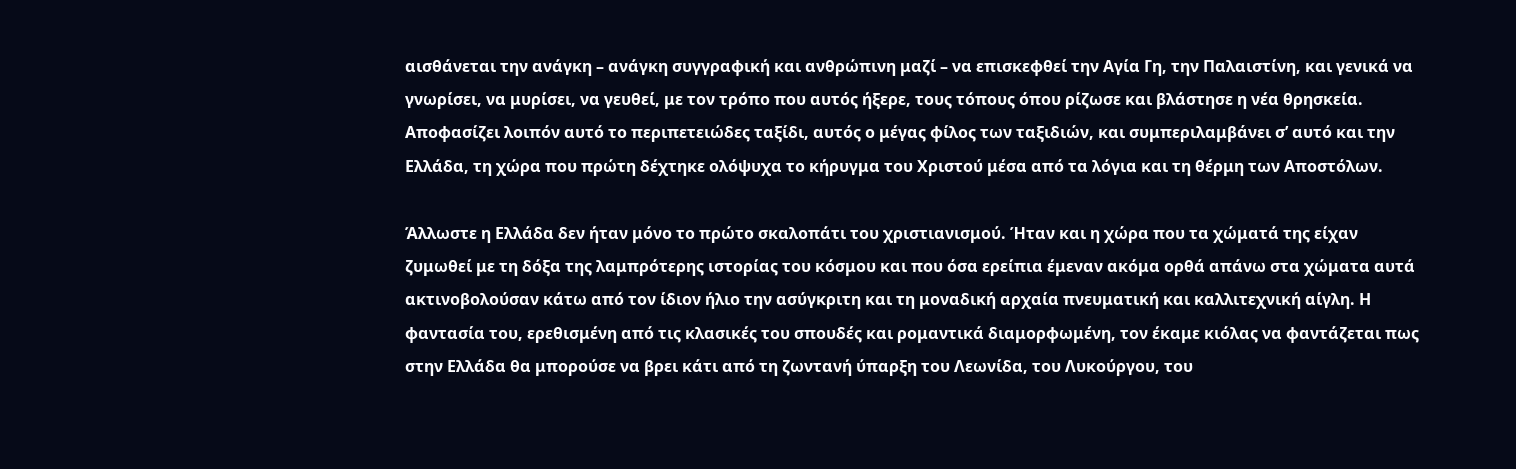αισθάνεται την ανάγκη – ανάγκη συγγραφική και ανθρώπινη μαζί – να επισκεφθεί την Αγία Γη, την Παλαιστίνη, και γενικά να γνωρίσει, να μυρίσει, να γευθεί, με τον τρόπο που αυτός ήξερε, τους τόπους όπου ρίζωσε και βλάστησε η νέα θρησκεία. Αποφασίζει λοιπόν αυτό το περιπετειώδες ταξίδι, αυτός ο μέγας φίλος των ταξιδιών, και συμπεριλαμβάνει σ’ αυτό και την Ελλάδα, τη χώρα που πρώτη δέχτηκε ολόψυχα το κήρυγμα του Χριστού μέσα από τα λόγια και τη θέρμη των Αποστόλων.

Άλλωστε η Ελλάδα δεν ήταν μόνο το πρώτο σκαλοπάτι του χριστιανισμού. Ήταν και η χώρα που τα χώματά της είχαν ζυμωθεί με τη δόξα της λαμπρότερης ιστορίας του κόσμου και που όσα ερείπια έμεναν ακόμα ορθά απάνω στα χώματα αυτά ακτινοβολούσαν κάτω από τον ίδιον ήλιο την ασύγκριτη και τη μοναδική αρχαία πνευματική και καλλιτεχνική αίγλη. Η φαντασία του, ερεθισμένη από τις κλασικές του σπουδές και ρομαντικά διαμορφωμένη, τον έκαμε κιόλας να φαντάζεται πως στην Ελλάδα θα μπορούσε να βρει κάτι από τη ζωντανή ύπαρξη του Λεωνίδα, του Λυκούργου, του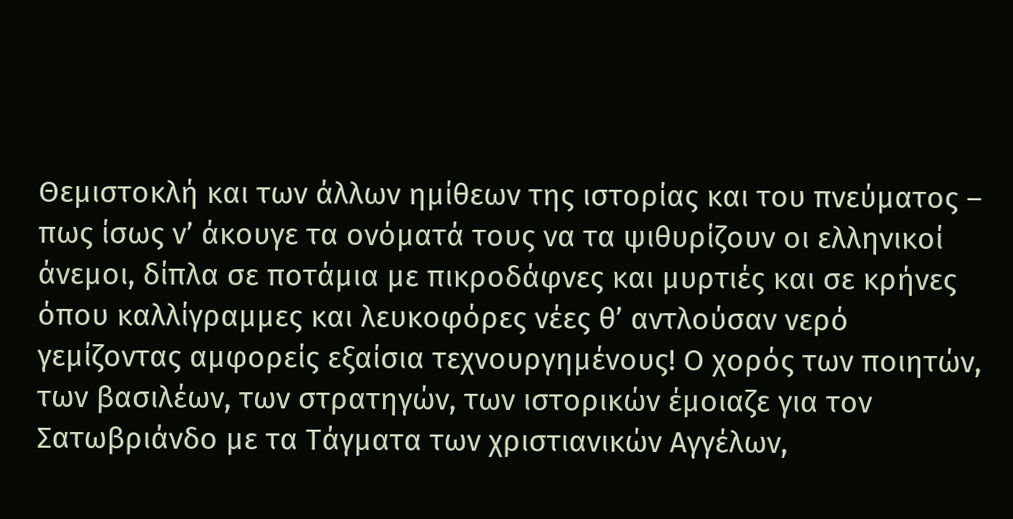Θεμιστοκλή και των άλλων ημίθεων της ιστορίας και του πνεύματος – πως ίσως ν’ άκουγε τα ονόματά τους να τα ψιθυρίζουν οι ελληνικοί άνεμοι, δίπλα σε ποτάμια με πικροδάφνες και μυρτιές και σε κρήνες όπου καλλίγραμμες και λευκοφόρες νέες θ’ αντλούσαν νερό γεμίζοντας αμφορείς εξαίσια τεχνουργημένους! Ο χορός των ποιητών, των βασιλέων, των στρατηγών, των ιστορικών έμοιαζε για τον Σατωβριάνδο με τα Τάγματα των χριστιανικών Αγγέλων,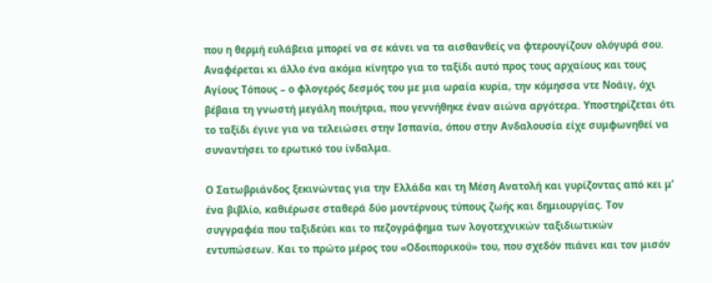που η θερμή ευλάβεια μπορεί να σε κάνει να τα αισθανθείς να φτερουγίζουν ολόγυρά σου. Αναφέρεται κι άλλο ένα ακόμα κίνητρο για το ταξίδι αυτό προς τους αρχαίους και τους Αγίους Τόπους – ο φλογερός δεσμός του με μια ωραία κυρία, την κόμησσα ντε Νοάιγ, όχι βέβαια τη γνωστή μεγάλη ποιήτρια, που γεννήθηκε έναν αιώνα αργότερα. Υποστηρίζεται ότι το ταξίδι έγινε για να τελειώσει στην Ισπανία, όπου στην Ανδαλουσία είχε συμφωνηθεί να συναντήσει το ερωτικό του ίνδαλμα.

Ο Σατωβριάνδος ξεκινώντας για την Ελλάδα και τη Μέση Ανατολή και γυρίζοντας από κει μ’ ένα βιβλίο, καθιέρωσε σταθερά δύο μοντέρνους τύπους ζωής και δημιουργίας. Τον συγγραφέα που ταξιδεύει και το πεζογράφημα των λογοτεχνικών ταξιδιωτικών εντυπώσεων. Και το πρώτο μέρος του «Οδοιπορικού» του, που σχεδόν πιάνει και τον μισόν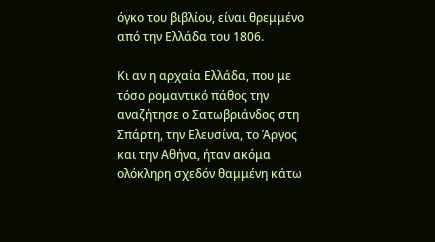όγκο του βιβλίου, είναι θρεμμένο από την Ελλάδα του 1806.

Κι αν η αρχαία Ελλάδα, που με τόσο ρομαντικό πάθος την αναζήτησε ο Σατωβριάνδος στη Σπάρτη, την Ελευσίνα, το Άργος και την Αθήνα, ήταν ακόμα ολόκληρη σχεδόν θαμμένη κάτω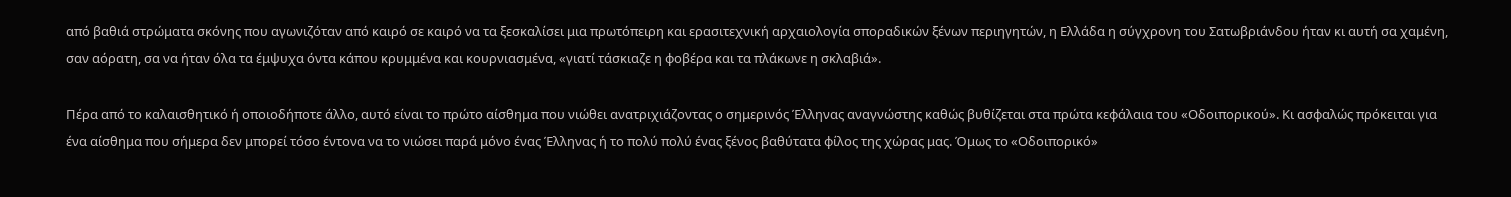από βαθιά στρώματα σκόνης που αγωνιζόταν από καιρό σε καιρό να τα ξεσκαλίσει μια πρωτόπειρη και ερασιτεχνική αρχαιολογία σποραδικών ξένων περιηγητών, η Ελλάδα η σύγχρονη του Σατωβριάνδου ήταν κι αυτή σα χαμένη, σαν αόρατη, σα να ήταν όλα τα έμψυχα όντα κάπου κρυμμένα και κουρνιασμένα, «γιατί τάσκιαζε η φοβέρα και τα πλάκωνε η σκλαβιά».

Πέρα από το καλαισθητικό ή οποιοδήποτε άλλο, αυτό είναι το πρώτο αίσθημα που νιώθει ανατριχιάζοντας ο σημερινός Έλληνας αναγνώστης καθώς βυθίζεται στα πρώτα κεφάλαια του «Οδοιπορικού». Κι ασφαλώς πρόκειται για ένα αίσθημα που σήμερα δεν μπορεί τόσο έντονα να το νιώσει παρά μόνο ένας Έλληνας ή το πολύ πολύ ένας ξένος βαθύτατα φίλος της χώρας μας. Όμως το «Οδοιπορικό»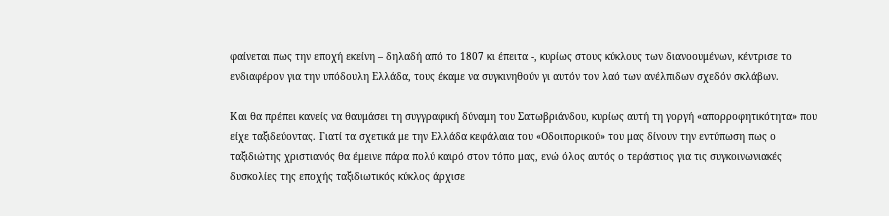φαίνεται πως την εποχή εκείνη – δηλαδή από το 1807 κι έπειτα -, κυρίως στους κύκλους των διανοουμένων, κέντρισε το ενδιαφέρον για την υπόδουλη Ελλάδα, τους έκαμε να συγκινηθούν γι αυτόν τον λαό των ανέλπιδων σχεδόν σκλάβων.

Και θα πρέπει κανείς να θαυμάσει τη συγγραφική δύναμη του Σατωβριάνδου, κυρίως αυτή τη γοργή «απορροφητικότητα» που είχε ταξιδεύοντας. Γιατί τα σχετικά με την Ελλάδα κεφάλαια του «Οδοιπορικού» του μας δίνουν την εντύπωση πως ο ταξιδιώτης χριστιανός θα έμεινε πάρα πολύ καιρό στον τόπο μας, ενώ όλος αυτός ο τεράστιος για τις συγκοινωνιακές δυσκολίες της εποχής ταξιδιωτικός κύκλος άρχισε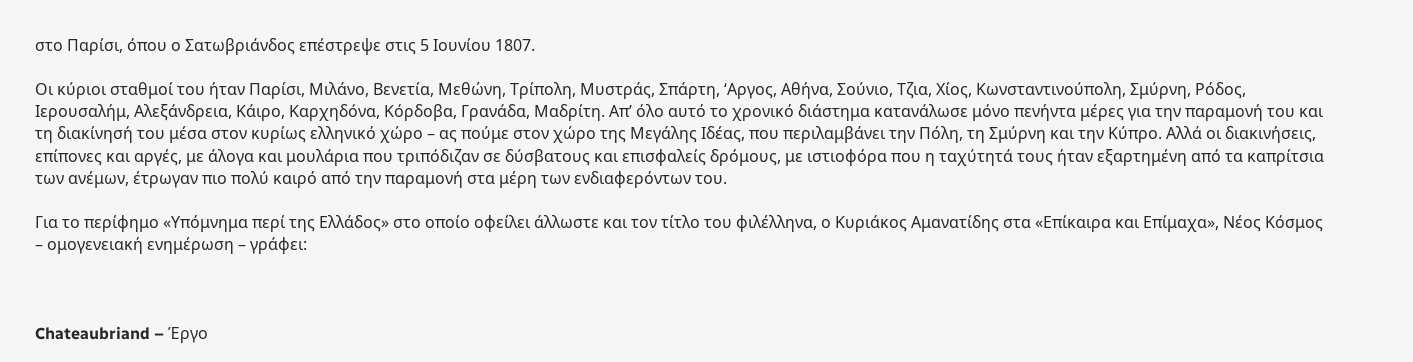στο Παρίσι, όπου ο Σατωβριάνδος επέστρεψε στις 5 Ιουνίου 1807.

Οι κύριοι σταθμοί του ήταν Παρίσι, Μιλάνο, Βενετία, Μεθώνη, Τρίπολη, Μυστράς, Σπάρτη, ‘Αργος, Αθήνα, Σούνιο, Τζια, Χίος, Κωνσταντινούπολη, Σμύρνη, Ρόδος, Ιερουσαλήμ, Αλεξάνδρεια, Κάιρο, Καρχηδόνα, Κόρδοβα, Γρανάδα, Μαδρίτη. Απ’ όλο αυτό το χρονικό διάστημα κατανάλωσε μόνο πενήντα μέρες για την παραμονή του και τη διακίνησή του μέσα στον κυρίως ελληνικό χώρο – ας πούμε στον χώρο της Μεγάλης Ιδέας, που περιλαμβάνει την Πόλη, τη Σμύρνη και την Κύπρο. Αλλά οι διακινήσεις, επίπονες και αργές, με άλογα και μουλάρια που τριπόδιζαν σε δύσβατους και επισφαλείς δρόμους, με ιστιοφόρα που η ταχύτητά τους ήταν εξαρτημένη από τα καπρίτσια των ανέμων, έτρωγαν πιο πολύ καιρό από την παραμονή στα μέρη των ενδιαφερόντων του.

Για το περίφημο «Υπόμνημα περί της Ελλάδος» στο οποίο οφείλει άλλωστε και τον τίτλο του φιλέλληνα, ο Κυριάκος Αμανατίδης στα «Επίκαιρα και Επίμαχα», Νέος Κόσμος – ομογενειακή ενημέρωση – γράφει:



Chateaubriand – Έργο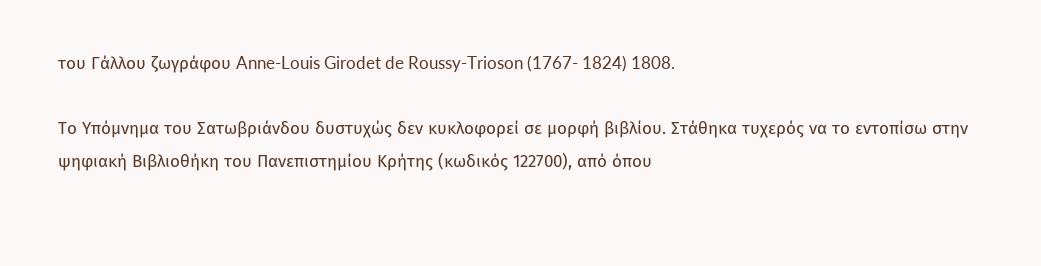του Γάλλου ζωγράφου Anne-Louis Girodet de Roussy-Trioson (1767- 1824) 1808.

Το Υπόμνημα του Σατωβριάνδου δυστυχώς δεν κυκλοφορεί σε μορφή βιβλίου. Στάθηκα τυχερός να το εντοπίσω στην ψηφιακή Βιβλιοθήκη του Πανεπιστημίου Κρήτης (κωδικός 122700), από όπου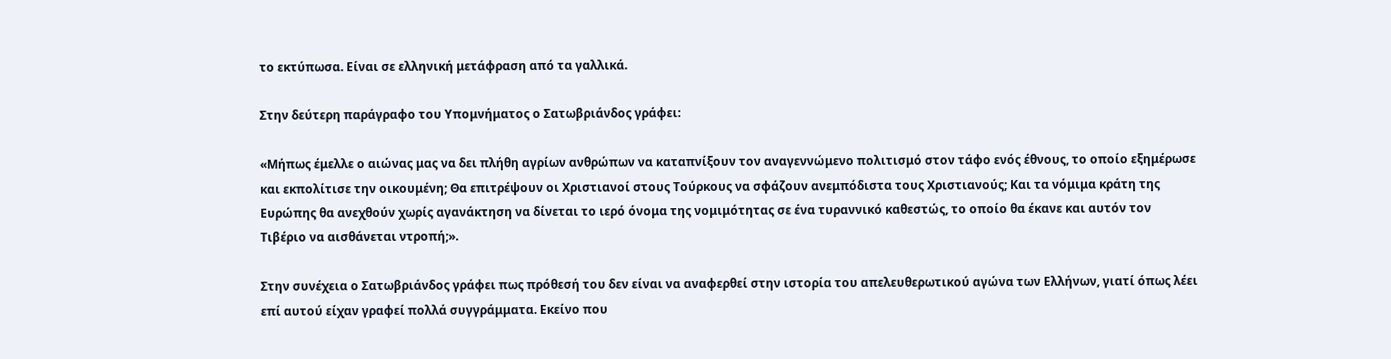το εκτύπωσα. Είναι σε ελληνική μετάφραση από τα γαλλικά.

Στην δεύτερη παράγραφο του Υπομνήματος ο Σατωβριάνδος γράφει:

«Μήπως έμελλε ο αιώνας μας να δει πλήθη αγρίων ανθρώπων να καταπνίξουν τον αναγεννώμενο πολιτισμό στον τάφο ενός έθνους, το οποίο εξημέρωσε και εκπολίτισε την οικουμένη; Θα επιτρέψουν οι Χριστιανοί στους Τούρκους να σφάζουν ανεμπόδιστα τους Χριστιανούς; Και τα νόμιμα κράτη της Ευρώπης θα ανεχθούν χωρίς αγανάκτηση να δίνεται το ιερό όνομα της νομιμότητας σε ένα τυραννικό καθεστώς, το οποίο θα έκανε και αυτόν τον Τιβέριο να αισθάνεται ντροπή;».

Στην συνέχεια ο Σατωβριάνδος γράφει πως πρόθεσή του δεν είναι να αναφερθεί στην ιστορία του απελευθερωτικού αγώνα των Ελλήνων, γιατί όπως λέει επί αυτού είχαν γραφεί πολλά συγγράμματα. Εκείνο που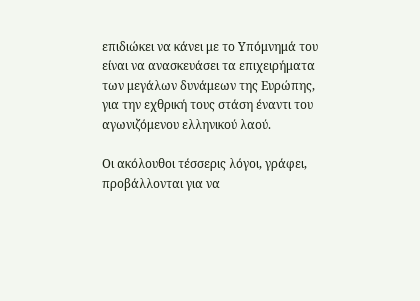επιδιώκει να κάνει με το Υπόμνημά του είναι να ανασκευάσει τα επιχειρήματα των μεγάλων δυνάμεων της Ευρώπης, για την εχθρική τους στάση έναντι του αγωνιζόμενου ελληνικού λαού.

Οι ακόλουθοι τέσσερις λόγοι, γράφει, προβάλλονται για να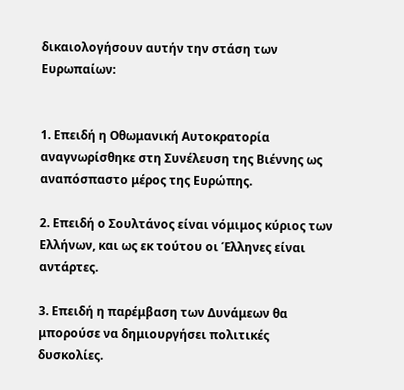δικαιολογήσουν αυτήν την στάση των Ευρωπαίων:


1. Επειδή η Οθωμανική Αυτοκρατορία αναγνωρίσθηκε στη Συνέλευση της Βιέννης ως αναπόσπαστο μέρος της Ευρώπης.

2. Επειδή ο Σουλτάνος είναι νόμιμος κύριος των Ελλήνων, και ως εκ τούτου οι Έλληνες είναι αντάρτες.

3. Επειδή η παρέμβαση των Δυνάμεων θα μπορούσε να δημιουργήσει πολιτικές δυσκολίες.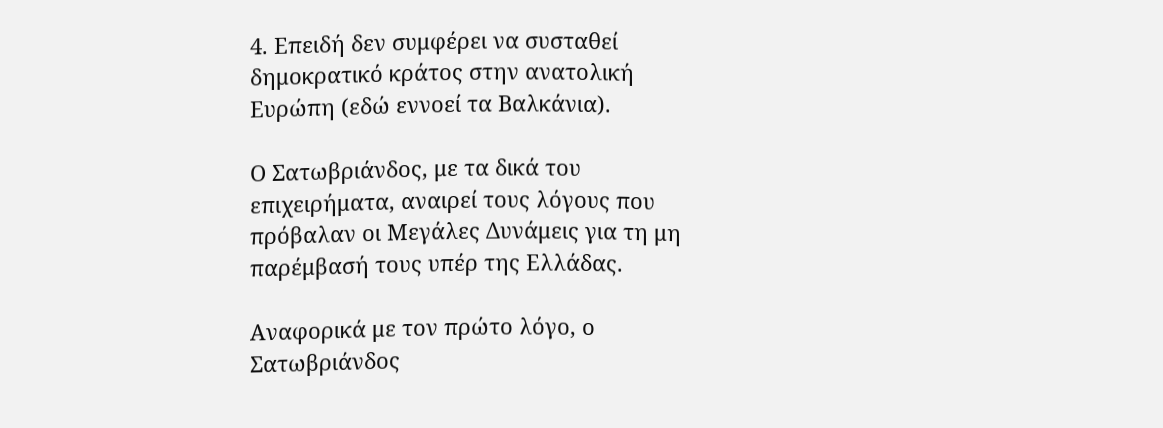4. Επειδή δεν συμφέρει να συσταθεί δημοκρατικό κράτος στην ανατολική Ευρώπη (εδώ εννοεί τα Βαλκάνια).

Ο Σατωβριάνδος, με τα δικά του επιχειρήματα, αναιρεί τους λόγους που πρόβαλαν οι Μεγάλες Δυνάμεις για τη μη παρέμβασή τους υπέρ της Ελλάδας.

Αναφορικά με τον πρώτο λόγο, ο Σατωβριάνδος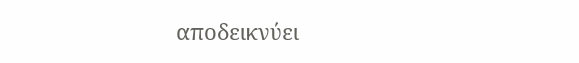αποδεικνύει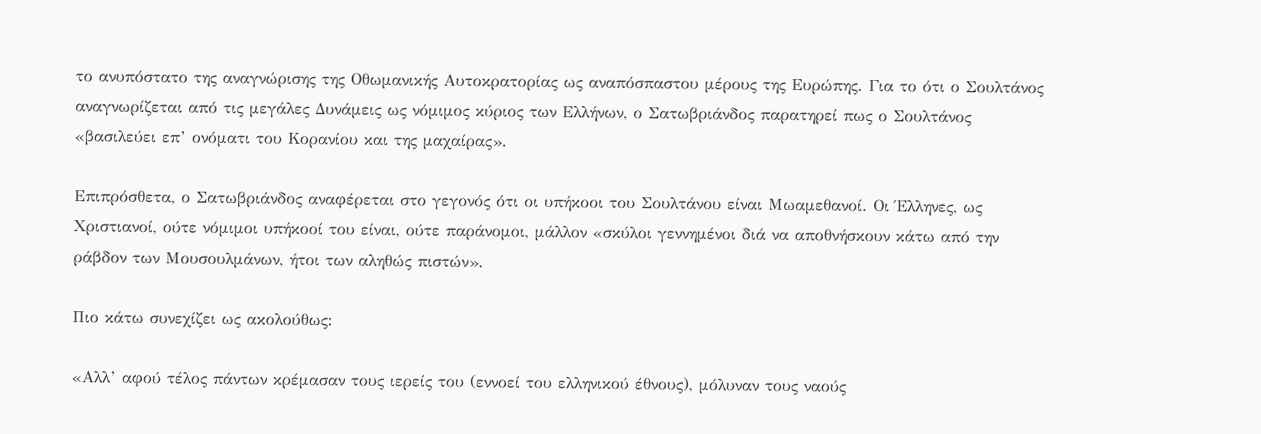το ανυπόστατο της αναγνώρισης της Οθωμανικής Αυτοκρατορίας ως αναπόσπαστου μέρους της Ευρώπης. Για το ότι ο Σουλτάνος αναγνωρίζεται από τις μεγάλες Δυνάμεις ως νόμιμος κύριος των Ελλήνων, ο Σατωβριάνδος παρατηρεί πως ο Σουλτάνος «βασιλεύει επ’ ονόματι του Κορανίου και της μαχαίρας».

Επιπρόσθετα, ο Σατωβριάνδος αναφέρεται στο γεγονός ότι οι υπήκοοι του Σουλτάνου είναι Μωαμεθανοί. Οι Έλληνες, ως Χριστιανοί, ούτε νόμιμοι υπήκοοί του είναι, ούτε παράνομοι, μάλλον «σκύλοι γεννημένοι διά να αποθνήσκουν κάτω από την ράβδον των Μουσουλμάνων, ήτοι των αληθώς πιστών».

Πιο κάτω συνεχίζει ως ακολούθως:

«Αλλ’ αφού τέλος πάντων κρέμασαν τους ιερείς του (εννοεί του ελληνικού έθνους), μόλυναν τους ναούς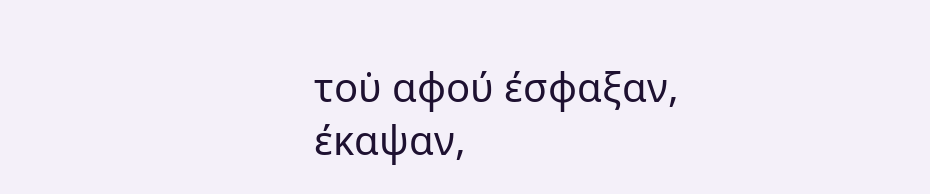του̇ αφού έσφαξαν, έκαψαν,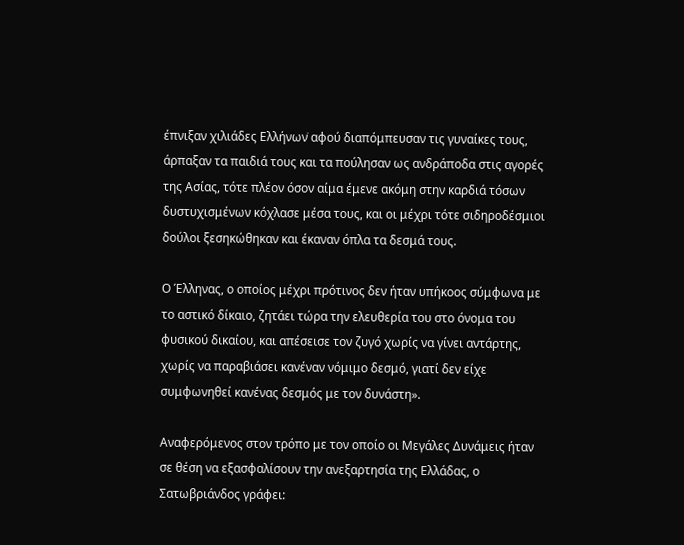έπνιξαν χιλιάδες Ελλήνων̇ αφού διαπόμπευσαν τις γυναίκες τους, άρπαξαν τα παιδιά τους και τα πούλησαν ως ανδράποδα στις αγορές της Ασίας, τότε πλέον όσον αίμα έμενε ακόμη στην καρδιά τόσων δυστυχισμένων κόχλασε μέσα τους, και οι μέχρι τότε σιδηροδέσμιοι δούλοι ξεσηκώθηκαν και έκαναν όπλα τα δεσμά τους.

Ο Έλληνας, ο οποίος μέχρι πρότινος δεν ήταν υπήκοος σύμφωνα με το αστικό δίκαιο, ζητάει τώρα την ελευθερία του στο όνομα του φυσικού δικαίου, και απέσεισε τον ζυγό χωρίς να γίνει αντάρτης, χωρίς να παραβιάσει κανέναν νόμιμο δεσμό, γιατί δεν είχε συμφωνηθεί κανένας δεσμός με τον δυνάστη».

Αναφερόμενος στον τρόπο με τον οποίο οι Μεγάλες Δυνάμεις ήταν σε θέση να εξασφαλίσουν την ανεξαρτησία της Ελλάδας, ο Σατωβριάνδος γράφει: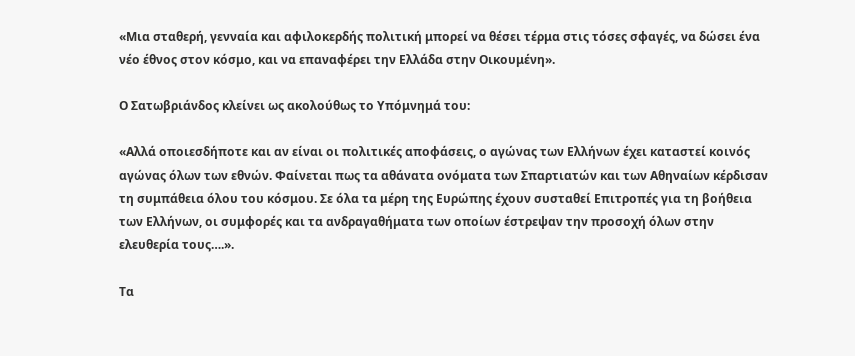«Μια σταθερή, γενναία και αφιλοκερδής πολιτική μπορεί να θέσει τέρμα στις τόσες σφαγές, να δώσει ένα νέο έθνος στον κόσμο, και να επαναφέρει την Ελλάδα στην Οικουμένη».

Ο Σατωβριάνδος κλείνει ως ακολούθως το Υπόμνημά του:

«Αλλά οποιεσδήποτε και αν είναι οι πολιτικές αποφάσεις, ο αγώνας των Ελλήνων έχει καταστεί κοινός αγώνας όλων των εθνών. Φαίνεται πως τα αθάνατα ονόματα των Σπαρτιατών και των Αθηναίων κέρδισαν τη συμπάθεια όλου του κόσμου. Σε όλα τα μέρη της Ευρώπης έχουν συσταθεί Επιτροπές για τη βοήθεια των Ελλήνων, οι συμφορές και τα ανδραγαθήματα των οποίων έστρεψαν την προσοχή όλων στην ελευθερία τους….».

Τα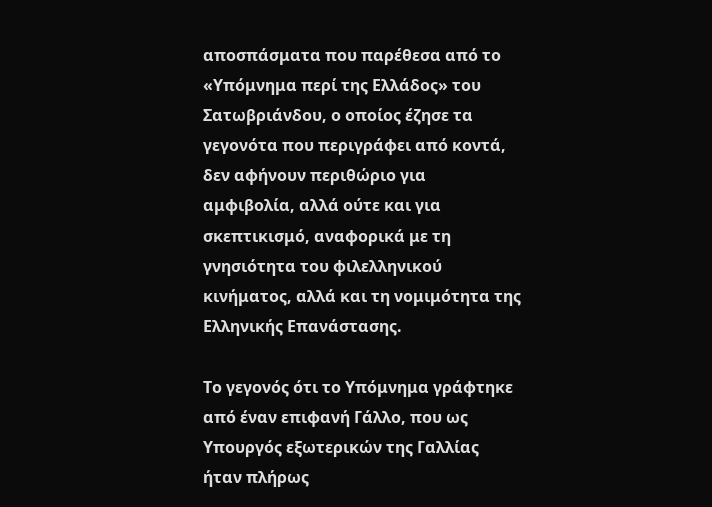αποσπάσματα που παρέθεσα από το «Υπόμνημα περί της Ελλάδος» του Σατωβριάνδου, ο οποίος έζησε τα γεγονότα που περιγράφει από κοντά, δεν αφήνουν περιθώριο για αμφιβολία, αλλά ούτε και για σκεπτικισμό, αναφορικά με τη γνησιότητα του φιλελληνικού κινήματος, αλλά και τη νομιμότητα της Ελληνικής Επανάστασης.

Το γεγονός ότι το Υπόμνημα γράφτηκε από έναν επιφανή Γάλλο, που ως Υπουργός εξωτερικών της Γαλλίας ήταν πλήρως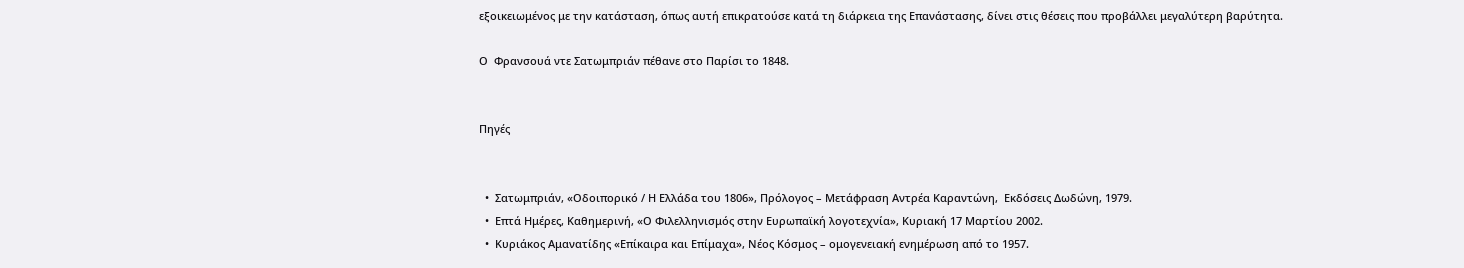εξοικειωμένος με την κατάσταση, όπως αυτή επικρατούσε κατά τη διάρκεια της Επανάστασης, δίνει στις θέσεις που προβάλλει μεγαλύτερη βαρύτητα.

Ο  Φρανσουά ντε Σατωμπριάν πέθανε στο Παρίσι το 1848.


Πηγές


  •  Σατωμπριάν, «Οδοιπορικό / Η Ελλάδα του 1806», Πρόλογος – Μετάφραση Αντρέα Καραντώνη,  Εκδόσεις Δωδώνη, 1979.
  •  Επτά Ημέρες, Καθημερινή, «Ο Φιλελληνισμός στην Ευρωπαϊκή λογοτεχνία», Κυριακή 17 Μαρτίου 2002.
  •  Κυριάκος Αμανατίδης «Επίκαιρα και Επίμαχα», Νέος Κόσμος – ομογενειακή ενημέρωση από το 1957.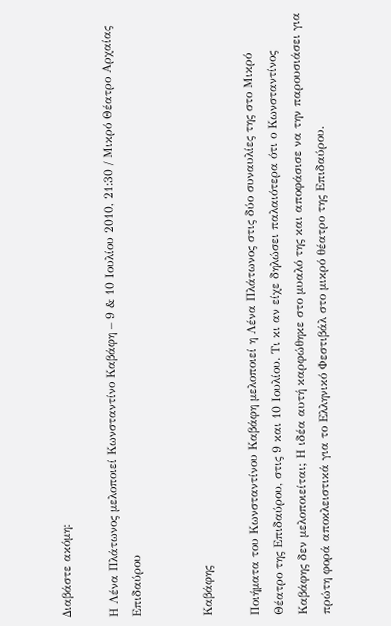Διαβάστε ακόμη:

Η Λένα Πλάτωνος μελοποιεί Κωνσταντίνο Καβάφη – 9 & 10 Ιουλίου 2010, 21:30 / Μικρό Θέατρο Αρχαίας Επιδαύρου


Καβάφης

Ποιήματα του Κωνσταντίνου Καβάφη μελοποιεί η Λένα Πλάτωνος στις δύο συναυλίες της στο Μικρό Θέατρο της Επιδαύρου, στις 9 και 10 Ιουλίου. Τι κι αν είχε δηλώσει παλαιότερα ότι ο Κωνσταντίνος Καβάφης δεν μελοποιείται; Η ιδέα αυτή καρφώθηκε στο μυαλό της και αποφάσισε να την παρουσιάσει για πρώτη φορά αποκλειστικά για το Ελληνικό Φεστιβάλ στο μικρό θέατρο της Επιδαύρου.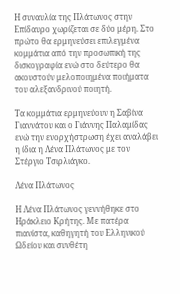Η συναυλία της Πλάτωνος στην Επίδαυρο χωρίζεται σε δύο μέρη. Στο πρώτο θα ερμηνεύσει επιλεγμένα κομμάτια από την προσωπική της δισκογραφία ενώ στο δεύτερο θα ακουστούν μελοποιημένα ποιήματα του αλεξανδρινού ποιητή.

Τα κομμάτια ερμηνεύουν η Σαβίνα Γιαννάτου και ο Γιάννης Παλαμίδας ενώ την ενορχήστρωση έχει αναλάβει η ίδια η Λένα Πλάτωνος με τον Στέργιο Τσιρλιάγκο.

Λένα Πλάτωνος

Η Λένα Πλάτωνος γεννήθηκε στο Ηράκλειο Κρήτης. Με πατέρα πιανίστα, καθηγητή του Ελληνικού Ωδείου και συνθέτη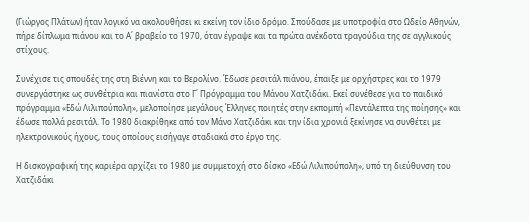(Γιώργος Πλάτων) ήταν λογικό να ακολουθήσει κι εκείνη τον ίδιο δρόμο. Σπούδασε με υποτροφία στο Ωδείο Αθηνών, πήρε δίπλωμα πιάνου και το Α΄ βραβείο το 1970, όταν έγραψε και τα πρώτα ανέκδοτα τραγούδια της σε αγγλικούς στίχους.

Συνέχισε τις σπουδές της στη Βιέννη και το Βερολίνο. Έδωσε ρεσιτάλ πιάνου, έπαιξε με ορχήστρες και το 1979 συνεργάστηκε ως συνθέτρια και πιανίστα στο Γ΄ Πρόγραμμα του Μάνου Χατζιδάκι. Εκεί συνέθεσε για το παιδικό πρόγραμμα «Εδώ Λιλιπούπολη», μελοποίησε μεγάλους Έλληνες ποιητές στην εκπομπή «Πεντάλεπτα της ποίησης» και έδωσε πολλά ρεσιτάλ. Το 1980 διακρίθηκε από τον Μάνο Χατζιδάκι και την ίδια χρονιά ξεκίνησε να συνθέτει με ηλεκτρονικούς ήχους, τους οποίους εισήγαγε σταδιακά στο έργο της.

Η δισκογραφική της καριέρα αρχίζει το 1980 με συμμετοχή στο δίσκο «Εδώ Λιλιπούπολη», υπό τη διεύθυνση του Χατζιδάκι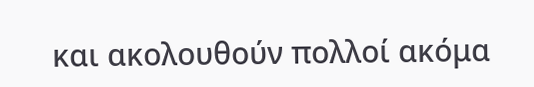και ακολουθούν πολλοί ακόμα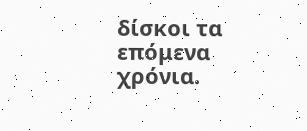δίσκοι τα επόμενα χρόνια.